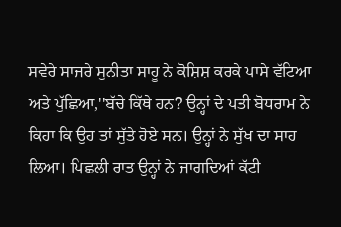ਸਵੇਰੇ ਸਾਜਰੇ ਸੁਨੀਤਾ ਸਾਹੂ ਨੇ ਕੋਸ਼ਿਸ਼ ਕਰਕੇ ਪਾਸੇ ਵੱਟਿਆ ਅਤੇ ਪੁੱਛਿਆ,''ਬੱਚੇ ਕਿੱਥੇ ਹਨ? ਉਨ੍ਹਾਂ ਦੇ ਪਤੀ ਬੋਧਰਾਮ ਨੇ ਕਿਹਾ ਕਿ ਉਹ ਤਾਂ ਸੁੱਤੇ ਹੋਏ ਸਨ। ਉਨ੍ਹਾਂ ਨੇ ਸੁੱਖ ਦਾ ਸਾਹ ਲਿਆ। ਪਿਛਲੀ ਰਾਤ ਉਨ੍ਹਾਂ ਨੇ ਜਾਗਦਿਆਂ ਕੱਟੀ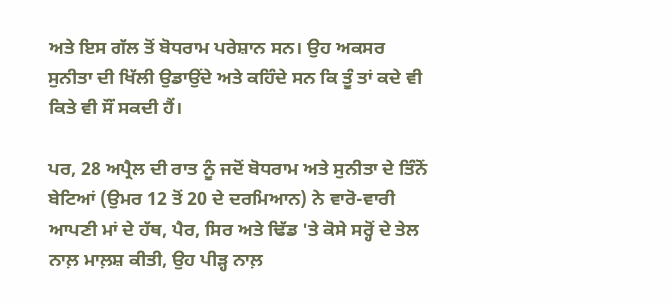ਅਤੇ ਇਸ ਗੱਲ ਤੋਂ ਬੋਧਰਾਮ ਪਰੇਸ਼ਾਨ ਸਨ। ਉਹ ਅਕਸਰ ਸੁਨੀਤਾ ਦੀ ਖਿੱਲੀ ਉਡਾਉਂਦੇ ਅਤੇ ਕਹਿੰਦੇ ਸਨ ਕਿ ਤੂੰ ਤਾਂ ਕਦੇ ਵੀ ਕਿਤੇ ਵੀ ਸੌਂ ਸਕਦੀ ਹੈਂ।

ਪਰ, 28 ਅਪ੍ਰੈਲ ਦੀ ਰਾਤ ਨੂੰ ਜਦੋਂ ਬੋਧਰਾਮ ਅਤੇ ਸੁਨੀਤਾ ਦੇ ਤਿੰਨੋਂ ਬੇਟਿਆਂ (ਉਮਰ 12 ਤੋਂ 20 ਦੇ ਦਰਮਿਆਨ) ਨੇ ਵਾਰੋ-ਵਾਰੀ ਆਪਣੀ ਮਾਂ ਦੇ ਹੱਥ, ਪੈਰ, ਸਿਰ ਅਤੇ ਢਿੱਡ 'ਤੇ ਕੋਸੇ ਸਰ੍ਹੋਂ ਦੇ ਤੇਲ ਨਾਲ਼ ਮਾਲ਼ਸ਼ ਕੀਤੀ, ਉਹ ਪੀੜ੍ਹ ਨਾਲ਼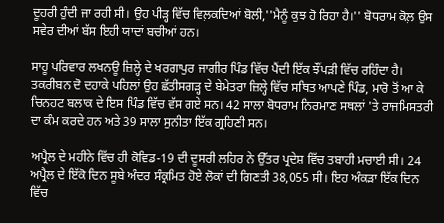ਦੂਹਰੀ ਹੁੰਦੀ ਜਾ ਰਹੀ ਸੀ। ਉਹ ਪੀੜ੍ਹ ਵਿੱਚ ਵਿਲ਼ਕਦਿਆਂ ਬੋਲੀ,''ਮੈਨੂੰ ਕੁਝ ਹੋ ਰਿਹਾ ਹੈ।'' ਬੋਧਰਾਮ ਕੋਲ਼ ਉਸ ਸਵੇਰ ਦੀਆਂ ਬੱਸ ਇਹੀ ਯਾਦਾਂ ਬਚੀਆਂ ਹਨ।

ਸਾਹੂ ਪਰਿਵਾਰ ਲਖਨਊ ਜ਼ਿਲ੍ਹੇ ਦੇ ਖਰਗਾਪੁਰ ਜਾਗੀਰ ਪਿੰਡ ਵਿੱਚ ਪੈਂਦੀ ਇੱਕ ਝੌਂਪੜੀ ਵਿੱਚ ਰਹਿੰਦਾ ਹੈ। ਤਕਰੀਬਨ ਦੋ ਦਹਾਕੇ ਪਹਿਲਾਂ ਉਹ ਛੱਤੀਸਗੜ੍ਹ ਦੇ ਬੇਮੇਤਰਾ ਜ਼ਿਲ੍ਹੇ ਵਿੱਚ ਸਥਿਤ ਆਪਣੇ ਪਿੰਡ, ਮਾਰੋ ਤੋਂ ਆ ਕੇ ਚਿਨਹਟ ਬਲਾਕ ਦੇ ਇਸ ਪਿੰਡ ਵਿੱਚ ਵੱਸ ਗਏ ਸਨ। 42 ਸਾਲਾ ਬੋਧਰਾਮ ਨਿਰਮਾਣ ਸਥਲਾਂ 'ਤੇ ਰਾਜਮਿਸਤਰੀ ਦਾ ਕੰਮ ਕਰਦੇ ਹਨ ਅਤੇ 39 ਸਾਲਾ ਸੁਨੀਤਾ ਇੱਕ ਗ੍ਰਹਿਣੀ ਸਨ।

ਅਪ੍ਰੈਲ ਦੇ ਮਹੀਨੇ ਵਿੱਚ ਹੀ ਕੋਵਿਡ-19 ਦੀ ਦੂਸਰੀ ਲਹਿਰ ਨੇ ਉੱਤਰ ਪ੍ਰਦੇਸ਼ ਵਿੱਚ ਤਬਾਹੀ ਮਚਾਈ ਸੀ। 24 ਅਪ੍ਰੈਲ ਦੇ ਇੱਕੋ ਦਿਨ ਸੂਬੇ ਅੰਦਰ ਸੰਕ੍ਰਮਿਤ ਹੋਏ ਲੋਕਾਂ ਦੀ ਗਿਣਤੀ 38,055 ਸੀ। ਇਹ ਅੰਕੜਾ ਇੱਕ ਦਿਨ ਵਿੱਚ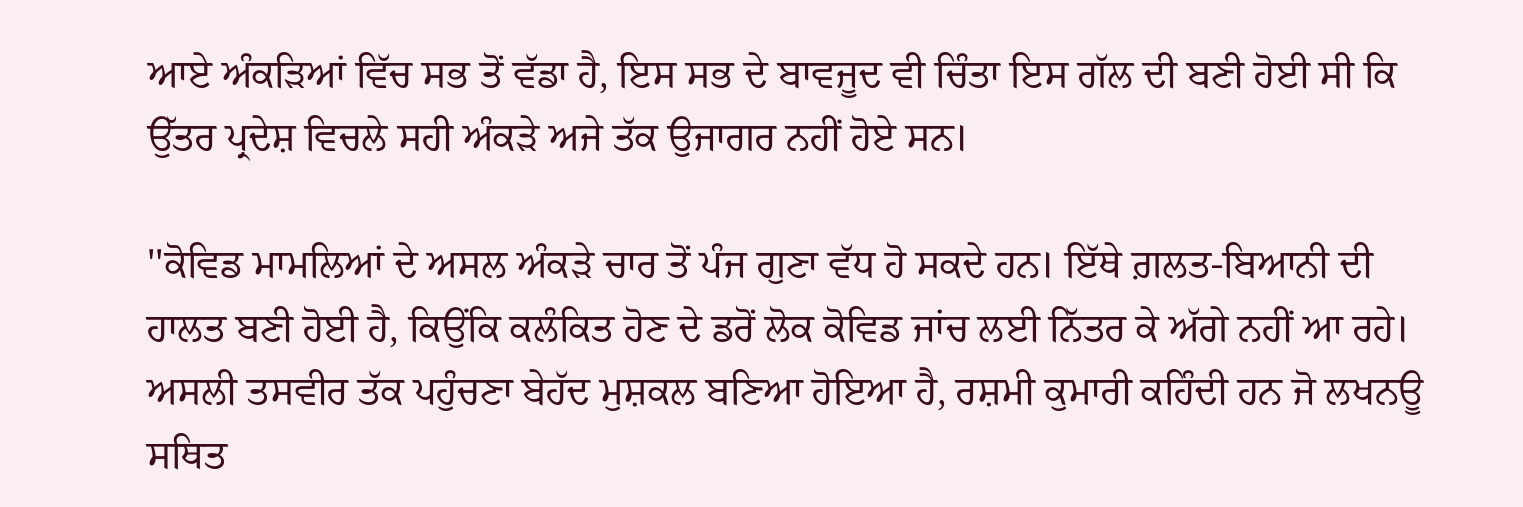ਆਏ ਅੰਕੜਿਆਂ ਵਿੱਚ ਸਭ ਤੋਂ ਵੱਡਾ ਹੈ, ਇਸ ਸਭ ਦੇ ਬਾਵਜੂਦ ਵੀ ਚਿੰਤਾ ਇਸ ਗੱਲ ਦੀ ਬਣੀ ਹੋਈ ਸੀ ਕਿ ਉੱਤਰ ਪ੍ਰਦੇਸ਼ ਵਿਚਲੇ ਸਹੀ ਅੰਕੜੇ ਅਜੇ ਤੱਕ ਉਜਾਗਰ ਨਹੀਂ ਹੋਏ ਸਨ।

''ਕੋਵਿਡ ਮਾਮਲਿਆਂ ਦੇ ਅਸਲ ਅੰਕੜੇ ਚਾਰ ਤੋਂ ਪੰਜ ਗੁਣਾ ਵੱਧ ਹੋ ਸਕਦੇ ਹਨ। ਇੱਥੇ ਗ਼ਲਤ-ਬਿਆਨੀ ਦੀ ਹਾਲਤ ਬਣੀ ਹੋਈ ਹੈ, ਕਿਉਂਕਿ ਕਲੰਕਿਤ ਹੋਣ ਦੇ ਡਰੋਂ ਲੋਕ ਕੋਵਿਡ ਜਾਂਚ ਲਈ ਨਿੱਤਰ ਕੇ ਅੱਗੇ ਨਹੀਂ ਆ ਰਹੇ। ਅਸਲੀ ਤਸਵੀਰ ਤੱਕ ਪਹੁੰਚਣਾ ਬੇਹੱਦ ਮੁਸ਼ਕਲ ਬਣਿਆ ਹੋਇਆ ਹੈ, ਰਸ਼ਮੀ ਕੁਮਾਰੀ ਕਹਿੰਦੀ ਹਨ ਜੋ ਲਖਨਊ ਸਥਿਤ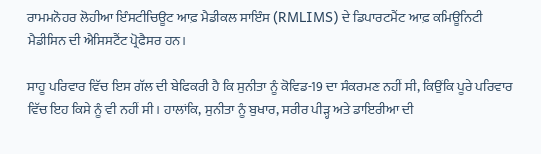ਰਾਮਮਨੋਹਰ ਲੋਹੀਆ ਇੰਸਟੀਚਿਊਟ ਆਫ਼ ਮੈਡੀਕਲ ਸਾਇੰਸ (RMLIMS) ਦੇ ਡਿਪਾਰਟਮੈਂਟ ਆਫ਼ ਕਮਿਊਨਿਟੀ ਮੈਡੀਸਿਨ ਦੀ ਐਸਿਸਟੈਂਟ ਪ੍ਰੋਫੈਸਰ ਹਨ।

ਸਾਹੂ ਪਰਿਵਾਰ ਵਿੱਚ ਇਸ ਗੱਲ ਦੀ ਬੇਫਿਕਰੀ ਹੈ ਕਿ ਸੁਨੀਤਾ ਨੂੰ ਕੋਵਿਡ-19 ਦਾ ਸੰਕਰਮਣ ਨਹੀਂ ਸੀ, ਕਿਉਂਕਿ ਪੂਰੇ ਪਰਿਵਾਰ ਵਿੱਚ ਇਹ ਕਿਸੇ ਨੂੰ ਵੀ ਨਹੀਂ ਸੀ। ਹਾਲਾਂਕਿ, ਸੁਨੀਤਾ ਨੂੰ ਬੁਖਾਰ, ਸਰੀਰ ਪੀੜ੍ਹ ਅਤੇ ਡਾਇਰੀਆ ਦੀ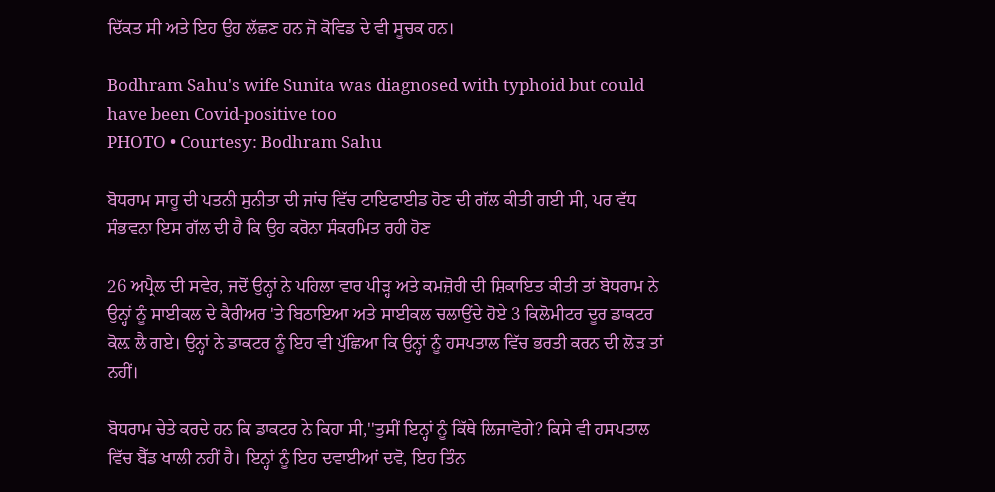ਦਿੱਕਤ ਸੀ ਅਤੇ ਇਹ ਉਹ ਲੱਛਣ ਹਨ ਜੋ ਕੋਵਿਡ ਦੇ ਵੀ ਸੂਚਕ ਹਨ।

Bodhram Sahu's wife Sunita was diagnosed with typhoid but could have been Covid-positive too
PHOTO • Courtesy: Bodhram Sahu

ਬੋਧਰਾਮ ਸਾਹੂ ਦੀ ਪਤਨੀ ਸੁਨੀਤਾ ਦੀ ਜਾਂਚ ਵਿੱਚ ਟਾਇਫਾਈਡ ਹੋਣ ਦੀ ਗੱਲ ਕੀਤੀ ਗਈ ਸੀ, ਪਰ ਵੱਧ ਸੰਭਵਨਾ ਇਸ ਗੱਲ ਦੀ ਹੈ ਕਿ ਉਹ ਕਰੋਨਾ ਸੰਕਰਮਿਤ ਰਹੀ ਹੋਣ

26 ਅਪ੍ਰੈਲ ਦੀ ਸਵੇਰ, ਜਦੋਂ ਉਨ੍ਹਾਂ ਨੇ ਪਹਿਲਾ ਵਾਰ ਪੀੜ੍ਹ ਅਤੇ ਕਮਜ਼ੋਰੀ ਦੀ ਸ਼ਿਕਾਇਤ ਕੀਤੀ ਤਾਂ ਬੋਧਰਾਮ ਨੇ ਉਨ੍ਹਾਂ ਨੂੰ ਸਾਈਕਲ ਦੇ ਕੈਰੀਅਰ 'ਤੇ ਬਿਠਾਇਆ ਅਤੇ ਸਾਈਕਲ ਚਲਾਉਂਦੇ ਹੋਏ 3 ਕਿਲੋਮੀਟਰ ਦੂਰ ਡਾਕਟਰ ਕੋਲ਼ ਲੈ ਗਏ। ਉਨ੍ਹਾਂ ਨੇ ਡਾਕਟਰ ਨੂੰ ਇਹ ਵੀ ਪੁੱਛਿਆ ਕਿ ਉਨ੍ਹਾਂ ਨੂੰ ਹਸਪਤਾਲ ਵਿੱਚ ਭਰਤੀ ਕਰਨ ਦੀ ਲੋੜ ਤਾਂ ਨਹੀਂ।

ਬੋਧਰਾਮ ਚੇਤੇ ਕਰਦੇ ਹਨ ਕਿ ਡਾਕਟਰ ਨੇ ਕਿਹਾ ਸੀ,''ਤੁਸੀਂ ਇਨ੍ਹਾਂ ਨੂੰ ਕਿੱਥੇ ਲਿਜਾਵੋਗੇ? ਕਿਸੇ ਵੀ ਹਸਪਤਾਲ ਵਿੱਚ ਬੈੱਡ ਖਾਲੀ ਨਹੀਂ ਹੈ। ਇਨ੍ਹਾਂ ਨੂੰ ਇਹ ਦਵਾਈਆਂ ਦਵੋ, ਇਹ ਤਿੰਨ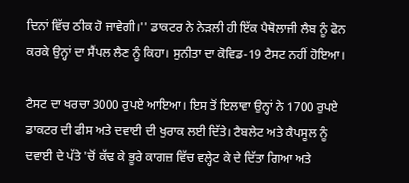ਦਿਨਾਂ ਵਿੱਚ ਠੀਕ ਹੋ ਜਾਵੇਗੀ।'' ਡਾਕਟਰ ਨੇ ਨੇੜਲੀ ਹੀ ਇੱਕ ਪੈਥੋਲਾਜੀ ਲੈਬ ਨੂੰ ਫੋਨ ਕਰਕੇ ਉਨ੍ਹਾਂ ਦਾ ਸੈਂਪਲ ਲੈਣ ਨੂੰ ਕਿਹਾ। ਸੁਨੀਤਾ ਦਾ ਕੋਵਿਡ-19 ਟੈਸਟ ਨਹੀਂ ਹੋਇਆ।

ਟੈਸਟ ਦਾ ਖਰਚਾ 3000 ਰੁਪਏ ਆਇਆ। ਇਸ ਤੋਂ ਇਲਾਵਾ ਉਨ੍ਹਾਂ ਨੇ 1700 ਰੁਪਏ ਡਾਕਟਰ ਦੀ ਫੀਸ ਅਤੇ ਦਵਾਈ ਦੀ ਖੁਰਾਕ ਲਈ ਦਿੱਤੇ। ਟੈਬਲੇਟ ਅਤੇ ਕੈਪਸੂਲ ਨੂੰ ਦਵਾਈ ਦੇ ਪੱਤੇ 'ਚੋਂ ਕੱਢ ਕੇ ਭੂਰੇ ਕਾਗਜ਼ ਵਿੱਚ ਵਲ੍ਹੇਟ ਕੇ ਦੇ ਦਿੱਤਾ ਗਿਆ ਅਤੇ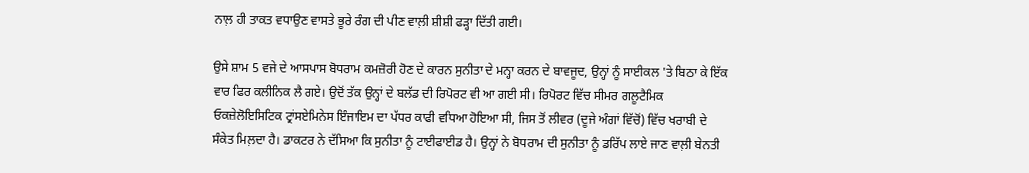ਨਾਲ਼ ਹੀ ਤਾਕਤ ਵਧਾਉਣ ਵਾਸਤੇ ਭੂਰੇ ਰੰਗ ਦੀ ਪੀਣ ਵਾਲ਼ੀ ਸ਼ੀਸ਼ੀ ਫੜ੍ਹਾ ਦਿੱਤੀ ਗਈ।

ਉਸੇ ਸ਼ਾਮ 5 ਵਜੇ ਦੇ ਆਸਪਾਸ ਬੋਧਰਾਮ ਕਮਜ਼ੋਰੀ ਹੋਣ ਦੇ ਕਾਰਨ ਸੁਨੀਤਾ ਦੇ ਮਨ੍ਹਾ ਕਰਨ ਦੇ ਬਾਵਜੂਦ, ਉਨ੍ਹਾਂ ਨੂੰ ਸਾਈਕਲ 'ਤੇ ਬਿਠਾ ਕੇ ਇੱਕ ਵਾਰ ਫਿਰ ਕਲੀਨਿਕ ਲੈ ਗਏ। ਉਦੋਂ ਤੱਕ ਉਨ੍ਹਾਂ ਦੇ ਬਲੱਡ ਦੀ ਰਿਪੋਰਟ ਵੀ ਆ ਗਈ ਸੀ। ਰਿਪੋਰਟ ਵਿੱਚ ਸੀਮਰ ਗਲੂਟੈਮਿਕ ਓਕਜ਼ੇਲੋਇਸਿਟਿਕ ਟ੍ਰਾਂਸਏਮਿਨੇਸ ਇੰਜਾਇਮ ਦਾ ਪੱਧਰ ਕਾਫੀ ਵਧਿਆ ਹੋਇਆ ਸੀ, ਜਿਸ ਤੋਂ ਲੀਵਰ (ਦੂਜੇ ਅੰਗਾਂ ਵਿੱਚੋਂ) ਵਿੱਚ ਖਰਾਬੀ ਦੇ ਸੰਕੇਤ ਮਿਲ਼ਦਾ ਹੈ। ਡਾਕਟਰ ਨੇ ਦੱਸਿਆ ਕਿ ਸੁਨੀਤਾ ਨੂੰ ਟਾਈਫਾਈਡ ਹੈ। ਉਨ੍ਹਾਂ ਨੇ ਬੋਧਰਾਮ ਦੀ ਸੁਨੀਤਾ ਨੂੰ ਡਰਿੱਪ ਲਾਏ ਜਾਣ ਵਾਲ਼ੀ ਬੇਨਤੀ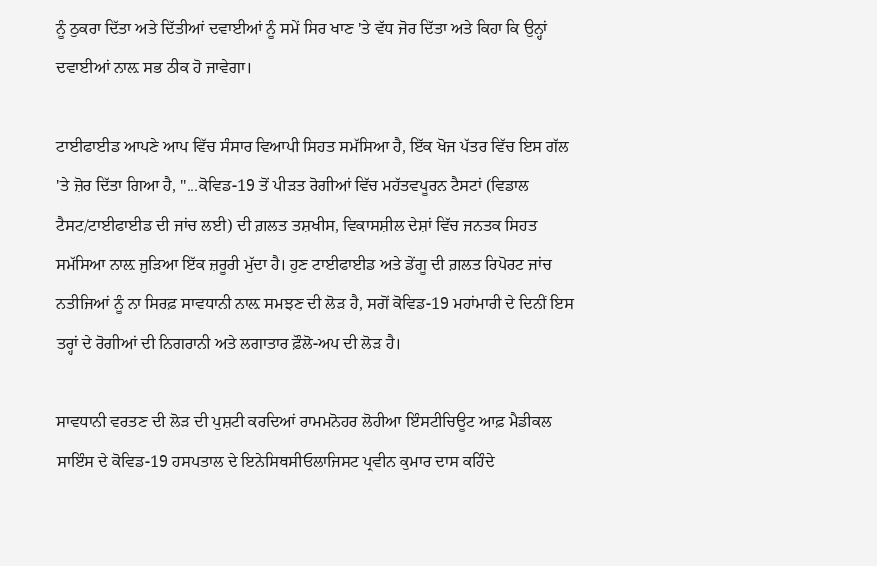ਨੂੰ ਠੁਕਰਾ ਦਿੱਤਾ ਅਤੇ ਦਿੱਤੀਆਂ ਦਵਾਈਆਂ ਨੂੰ ਸਮੇਂ ਸਿਰ ਖਾਣ 'ਤੇ ਵੱਧ ਜੋਰ ਦਿੱਤਾ ਅਤੇ ਕਿਹਾ ਕਿ ਉਨ੍ਹਾਂ ਦਵਾਈਆਂ ਨਾਲ਼ ਸਭ ਠੀਕ ਹੋ ਜਾਵੇਗਾ।

ਟਾਈਫਾਈਡ ਆਪਣੇ ਆਪ ਵਿੱਚ ਸੰਸਾਰ ਵਿਆਪੀ ਸਿਹਤ ਸਮੱਸਿਆ ਹੈ, ਇੱਕ ਖੋਜ ਪੱਤਰ ਵਿੱਚ ਇਸ ਗੱਲ 'ਤੇ ਜ਼ੋਰ ਦਿੱਤਾ ਗਿਆ ਹੈ, ''...ਕੋਵਿਡ-19 ਤੋਂ ਪੀੜਤ ਰੋਗੀਆਂ ਵਿੱਚ ਮਹੱਤਵਪੂਰਨ ਟੈਸਟਾਂ (ਵਿਡਾਲ ਟੈਸਟ/ਟਾਈਫਾਈਡ ਦੀ ਜਾਂਚ ਲਈ) ਦੀ ਗ਼ਲਤ ਤਸ਼ਖੀਸ, ਵਿਕਾਸਸ਼ੀਲ ਦੇਸ਼ਾਂ ਵਿੱਚ ਜਨਤਕ ਸਿਹਤ ਸਮੱਸਿਆ ਨਾਲ਼ ਜੁੜਿਆ ਇੱਕ ਜ਼ਰੂਰੀ ਮੁੱਦਾ ਹੈ। ਹੁਣ ਟਾਈਫਾਈਡ ਅਤੇ ਡੇਂਗੂ ਦੀ ਗ਼ਲਤ ਰਿਪੋਰਟ ਜਾਂਚ ਨਤੀਜਿਆਂ ਨੂੰ ਨਾ ਸਿਰਫ਼ ਸਾਵਧਾਨੀ ਨਾਲ਼ ਸਮਝਣ ਦੀ ਲੋੜ ਹੈ, ਸਗੋਂ ਕੋਵਿਡ-19 ਮਹਾਂਮਾਰੀ ਦੇ ਦਿਨੀਂ ਇਸ ਤਰ੍ਹਾਂ ਦੇ ਰੋਗੀਆਂ ਦੀ ਨਿਗਰਾਨੀ ਅਤੇ ਲਗਾਤਾਰ ਫ਼ੌਲੋ-ਅਪ ਦੀ ਲੋੜ ਹੈ।

ਸਾਵਧਾਨੀ ਵਰਤਣ ਦੀ ਲੋੜ ਦੀ ਪੁਸ਼ਟੀ ਕਰਦਿਆਂ ਰਾਮਮਨੋਹਰ ਲੋਹੀਆ ਇੰਸਟੀਚਿਊਟ ਆਫ਼ ਮੈਡੀਕਲ ਸਾਇੰਸ ਦੇ ਕੋਵਿਡ-19 ਹਸਪਤਾਲ ਦੇ ਇਨੇਸਿਥਸੀਓਲਾਜਿਸਟ ਪ੍ਰਵੀਨ ਕੁਮਾਰ ਦਾਸ ਕਹਿੰਦੇ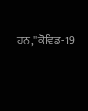ਹਨ,''ਕੋਵਿਡ-19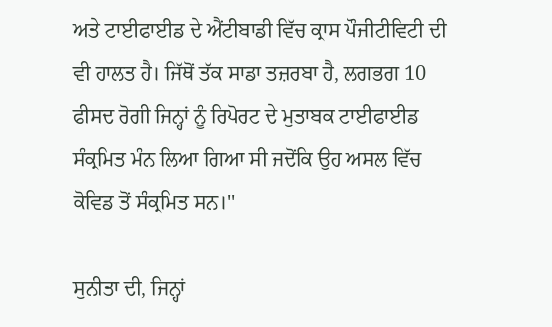ਅਤੇ ਟਾਈਫਾਈਡ ਦੇ ਐਂਟੀਬਾਡੀ ਵਿੱਚ ਕ੍ਰਾਸ ਪੌਜੀਟੀਵਿਟੀ ਦੀ ਵੀ ਹਾਲਤ ਹੈ। ਜਿੱਥੋਂ ਤੱਕ ਸਾਡਾ ਤਜ਼ਰਬਾ ਹੈ, ਲਗਭਗ 10 ਫੀਸਦ ਰੋਗੀ ਜਿਨ੍ਹਾਂ ਨੂੰ ਰਿਪੋਰਟ ਦੇ ਮੁਤਾਬਕ ਟਾਈਫਾਈਡ ਸੰਕ੍ਰਮਿਤ ਮੰਨ ਲਿਆ ਗਿਆ ਸੀ ਜਦੋਂਕਿ ਉਹ ਅਸਲ ਵਿੱਚ ਕੋਵਿਡ ਤੋਂ ਸੰਕ੍ਰਮਿਤ ਸਨ।''

ਸੁਨੀਤਾ ਦੀ, ਜਿਨ੍ਹਾਂ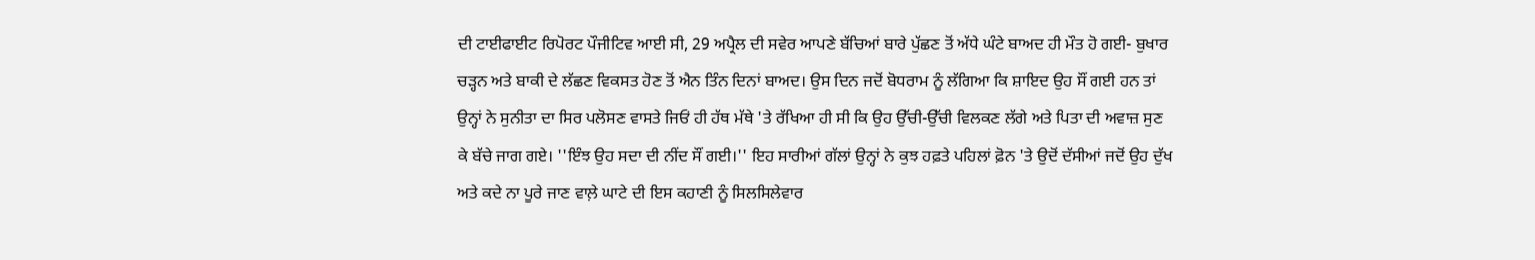ਦੀ ਟਾਈਫਾਈਟ ਰਿਪੋਰਟ ਪੌਜੀਟਿਵ ਆਈ ਸੀ, 29 ਅਪ੍ਰੈਲ ਦੀ ਸਵੇਰ ਆਪਣੇ ਬੱਚਿਆਂ ਬਾਰੇ ਪੁੱਛਣ ਤੋਂ ਅੱਧੇ ਘੰਟੇ ਬਾਅਦ ਹੀ ਮੌਤ ਹੋ ਗਈ- ਬੁਖਾਰ ਚੜ੍ਹਨ ਅਤੇ ਬਾਕੀ ਦੇ ਲੱਛਣ ਵਿਕਸਤ ਹੋਣ ਤੋਂ ਐਨ ਤਿੰਨ ਦਿਨਾਂ ਬਾਅਦ। ਉਸ ਦਿਨ ਜਦੋਂ ਬੋਧਰਾਮ ਨੂੰ ਲੱਗਿਆ ਕਿ ਸ਼ਾਇਦ ਉਹ ਸੌਂ ਗਈ ਹਨ ਤਾਂ ਉਨ੍ਹਾਂ ਨੇ ਸੁਨੀਤਾ ਦਾ ਸਿਰ ਪਲੋਸਣ ਵਾਸਤੇ ਜਿਓਂ ਹੀ ਹੱਥ ਮੱਥੇ 'ਤੇ ਰੱਖਿਆ ਹੀ ਸੀ ਕਿ ਉਹ ਉੱਚੀ-ਉੱਚੀ ਵਿਲਕਣ ਲੱਗੇ ਅਤੇ ਪਿਤਾ ਦੀ ਅਵਾਜ਼ ਸੁਣ ਕੇ ਬੱਚੇ ਜਾਗ ਗਏ। ''ਇੰਝ ਉਹ ਸਦਾ ਦੀ ਨੀਂਦ ਸੌਂ ਗਈ।'' ਇਹ ਸਾਰੀਆਂ ਗੱਲਾਂ ਉਨ੍ਹਾਂ ਨੇ ਕੁਝ ਹਫ਼ਤੇ ਪਹਿਲਾਂ ਫ਼ੋਨ 'ਤੇ ਉਦੋਂ ਦੱਸੀਆਂ ਜਦੋਂ ਉਹ ਦੁੱਖ ਅਤੇ ਕਦੇ ਨਾ ਪੂਰੇ ਜਾਣ ਵਾਲ਼ੇ ਘਾਟੇ ਦੀ ਇਸ ਕਹਾਣੀ ਨੂੰ ਸਿਲਸਿਲੇਵਾਰ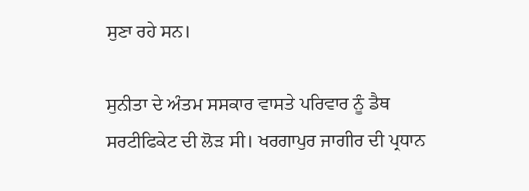ਸੁਣਾ ਰਹੇ ਸਨ।

ਸੁਨੀਤਾ ਦੇ ਅੰਤਮ ਸਸਕਾਰ ਵਾਸਤੇ ਪਰਿਵਾਰ ਨੂੰ ਡੈਥ ਸਰਟੀਫਿਕੇਟ ਦੀ ਲੋੜ ਸੀ। ਖਰਗਾਪੁਰ ਜਾਗੀਰ ਦੀ ਪ੍ਰਧਾਨ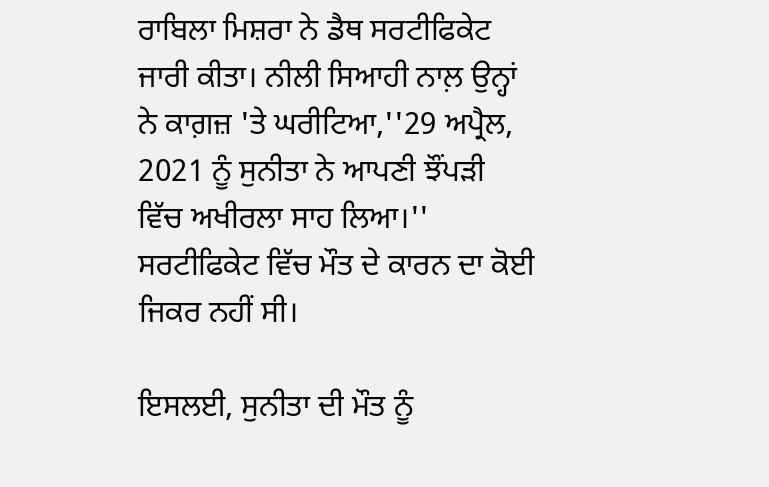ਰਾਬਿਲਾ ਮਿਸ਼ਰਾ ਨੇ ਡੈਥ ਸਰਟੀਫਿਕੇਟ ਜਾਰੀ ਕੀਤਾ। ਨੀਲੀ ਸਿਆਹੀ ਨਾਲ਼ ਉਨ੍ਹਾਂ ਨੇ ਕਾਗ਼ਜ਼ 'ਤੇ ਘਰੀਟਿਆ,''29 ਅਪ੍ਰੈਲ, 2021 ਨੂੰ ਸੁਨੀਤਾ ਨੇ ਆਪਣੀ ਝੌਂਪੜੀ ਵਿੱਚ ਅਖੀਰਲਾ ਸਾਹ ਲਿਆ।'' ਸਰਟੀਫਿਕੇਟ ਵਿੱਚ ਮੌਤ ਦੇ ਕਾਰਨ ਦਾ ਕੋਈ ਜਿਕਰ ਨਹੀਂ ਸੀ।

ਇਸਲਈ, ਸੁਨੀਤਾ ਦੀ ਮੌਤ ਨੂੰ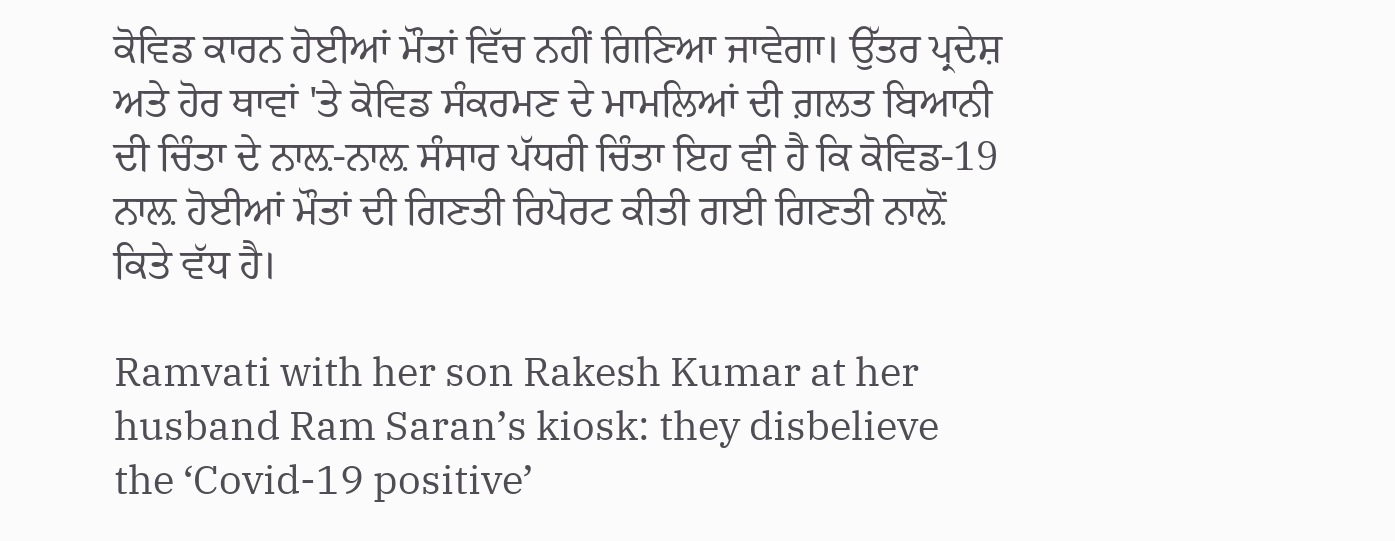ਕੋਵਿਡ ਕਾਰਨ ਹੋਈਆਂ ਮੌਤਾਂ ਵਿੱਚ ਨਹੀਂ ਗਿਣਿਆ ਜਾਵੇਗਾ। ਉੱਤਰ ਪ੍ਰਦੇਸ਼ ਅਤੇ ਹੋਰ ਥਾਵਾਂ 'ਤੇ ਕੋਵਿਡ ਸੰਕਰਮਣ ਦੇ ਮਾਮਲਿਆਂ ਦੀ ਗ਼ਲਤ ਬਿਆਨੀ ਦੀ ਚਿੰਤਾ ਦੇ ਨਾਲ਼-ਨਾਲ਼ ਸੰਸਾਰ ਪੱਧਰੀ ਚਿੰਤਾ ਇਹ ਵੀ ਹੈ ਕਿ ਕੋਵਿਡ-19 ਨਾਲ਼ ਹੋਈਆਂ ਮੌਤਾਂ ਦੀ ਗਿਣਤੀ ਰਿਪੋਰਟ ਕੀਤੀ ਗਈ ਗਿਣਤੀ ਨਾਲ਼ੋਂ ਕਿਤੇ ਵੱਧ ਹੈ।

Ramvati with her son Rakesh Kumar at her husband Ram Saran’s kiosk: they disbelieve the ‘Covid-19 positive’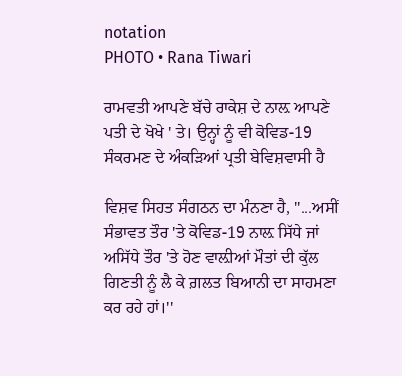notation
PHOTO • Rana Tiwari

ਰਾਮਵਤੀ ਆਪਣੇ ਬੱਚੇ ਰਾਕੇਸ਼ ਦੇ ਨਾਲ਼ ਆਪਣੇ ਪਤੀ ਦੇ ਖੋਖੇ ' ਤੇ। ਉਨ੍ਹਾਂ ਨੂੰ ਵੀ ਕੋਵਿਡ-19 ਸੰਕਰਮਣ ਦੇ ਅੰਕੜਿਆਂ ਪ੍ਰਤੀ ਬੇਵਿਸ਼ਵਾਸੀ ਹੈ

ਵਿਸ਼ਵ ਸਿਹਤ ਸੰਗਠਨ ਦਾ ਮੰਨਣਾ ਹੈ, ''...ਅਸੀਂ ਸੰਭਾਵਤ ਤੌਰ 'ਤੇ ਕੋਵਿਡ-19 ਨਾਲ਼ ਸਿੱਧੇ ਜਾਂ ਅਸਿੱਧੇ ਤੌਰ 'ਤੇ ਹੋਣ ਵਾਲ਼ੀਆਂ ਮੌਤਾਂ ਦੀ ਕੁੱਲ ਗਿਣਤੀ ਨੂੰ ਲੈ ਕੇ ਗ਼ਲਤ ਬਿਆਨੀ ਦਾ ਸਾਹਮਣਾ ਕਰ ਰਹੇ ਹਾਂ।''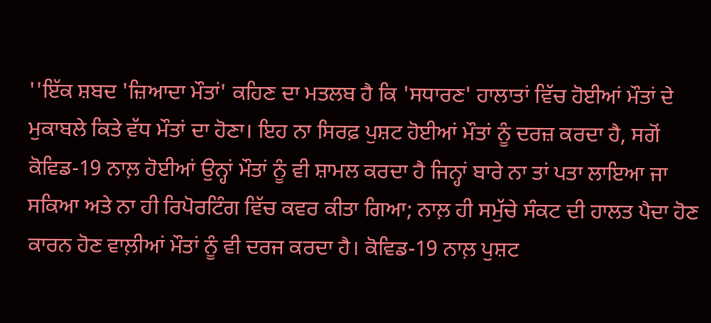''ਇੱਕ ਸ਼ਬਦ 'ਜ਼ਿਆਦਾ ਮੌਤਾਂ' ਕਹਿਣ ਦਾ ਮਤਲਬ ਹੈ ਕਿ 'ਸਧਾਰਣ' ਹਾਲਾਤਾਂ ਵਿੱਚ ਹੋਈਆਂ ਮੌਤਾਂ ਦੇ ਮੁਕਾਬਲੇ ਕਿਤੇ ਵੱਧ ਮੌਤਾਂ ਦਾ ਹੋਣਾ। ਇਹ ਨਾ ਸਿਰਫ਼ ਪੁਸ਼ਟ ਹੋਈਆਂ ਮੌਤਾਂ ਨੂੰ ਦਰਜ਼ ਕਰਦਾ ਹੈ, ਸਗੋਂ ਕੋਵਿਡ-19 ਨਾਲ਼ ਹੋਈਆਂ ਉਨ੍ਹਾਂ ਮੌਤਾਂ ਨੂੰ ਵੀ ਸ਼ਾਮਲ ਕਰਦਾ ਹੈ ਜਿਨ੍ਹਾਂ ਬਾਰੇ ਨਾ ਤਾਂ ਪਤਾ ਲਾਇਆ ਜਾ ਸਕਿਆ ਅਤੇ ਨਾ ਹੀ ਰਿਪੋਰਟਿੰਗ ਵਿੱਚ ਕਵਰ ਕੀਤਾ ਗਿਆ; ਨਾਲ਼ ਹੀ ਸਮੁੱਚੇ ਸੰਕਟ ਦੀ ਹਾਲਤ ਪੈਦਾ ਹੋਣ ਕਾਰਨ ਹੋਣ ਵਾਲ਼ੀਆਂ ਮੌਤਾਂ ਨੂੰ ਵੀ ਦਰਜ ਕਰਦਾ ਹੈ। ਕੋਵਿਡ-19 ਨਾਲ਼ ਪੁਸ਼ਟ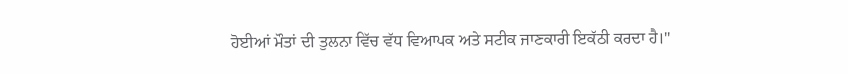ਹੋਈਆਂ ਮੌਤਾਂ ਦੀ ਤੁਲਨਾ ਵਿੱਚ ਵੱਧ ਵਿਆਪਕ ਅਤੇ ਸਟੀਕ ਜਾਣਕਾਰੀ ਇਕੱਠੀ ਕਰਦਾ ਹੈ।''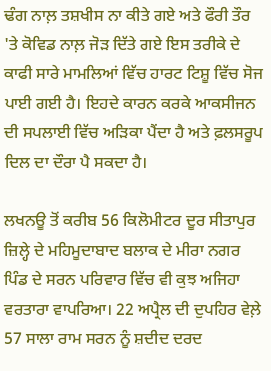ਢੰਗ ਨਾਲ਼ ਤਸ਼ਖੀਸ ਨਾ ਕੀਤੇ ਗਏ ਅਤੇ ਫੌਰੀ ਤੌਰ 'ਤੇ ਕੋਵਿਡ ਨਾਲ਼ ਜੋੜ ਦਿੱਤੇ ਗਏ ਇਸ ਤਰੀਕੇ ਦੇ ਕਾਫੀ ਸਾਰੇ ਮਾਮਲਿਆਂ ਵਿੱਚ ਹਾਰਟ ਟਿਸ਼ੂ ਵਿੱਚ ਸੋਜ ਪਾਈ ਗਈ ਹੈ। ਇਹਦੇ ਕਾਰਨ ਕਰਕੇ ਆਕਸੀਜਨ ਦੀ ਸਪਲਾਈ ਵਿੱਚ ਅੜਿਕਾ ਪੈਂਦਾ ਹੈ ਅਤੇ ਫ਼ਲਸਰੂਪ ਦਿਲ ਦਾ ਦੌਰਾ ਪੈ ਸਕਦਾ ਹੈ।

ਲਖਨਊ ਤੋਂ ਕਰੀਬ 56 ਕਿਲੋਮੀਟਰ ਦੂਰ ਸੀਤਾਪੁਰ ਜ਼ਿਲ੍ਹੇ ਦੇ ਮਹਿਮੂਦਾਬਾਦ ਬਲਾਕ ਦੇ ਮੀਰਾ ਨਗਰ ਪਿੰਡ ਦੇ ਸਰਨ ਪਰਿਵਾਰ ਵਿੱਚ ਵੀ ਕੁਝ ਅਜਿਹਾ ਵਰਤਾਰਾ ਵਾਪਰਿਆ। 22 ਅਪ੍ਰੈਲ ਦੀ ਦੁਪਹਿਰ ਵੇਲ਼ੇ 57 ਸਾਲਾ ਰਾਮ ਸਰਨ ਨੂੰ ਸ਼ਦੀਦ ਦਰਦ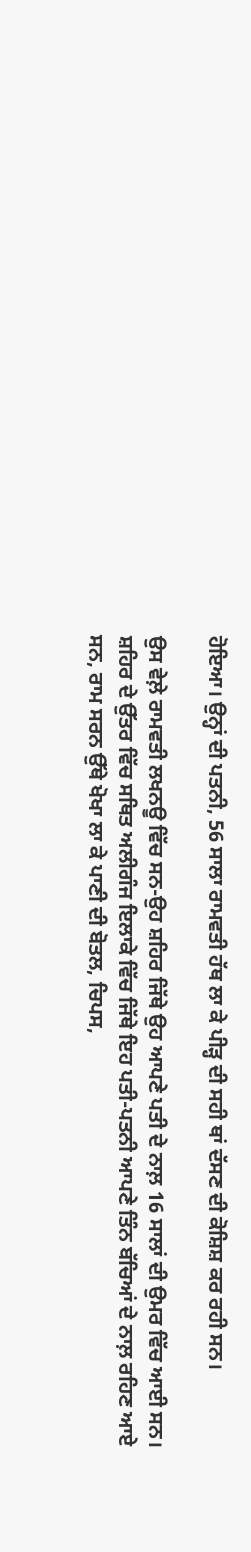ਹੋਇਆ। ਉਨ੍ਹਾਂ ਦੀ ਪਤਨੀ, 56 ਸਾਲਾ ਰਾਮਵਤੀ ਹੱਥ ਲਾ ਕੇ ਪੀੜ੍ਹ ਦੀ ਸਹੀ ਥਾਂ ਦੱਸਣ ਦੀ ਕੋਸ਼ਿਸ਼ ਕਰ ਰਹੀ ਸਨ।

ਉਸ ਵੇਲ਼ੇ ਰਾਮਵਤੀ ਲਖਨਊ ਵਿੱਚ ਸਨ-ਉਹ ਸ਼ਹਿਰ ਜਿੱਥੇ ਉਹ ਆਪਣੇ ਪਤੀ ਦੇ ਨਾਲ਼ 16 ਸਾਲਾਂ ਦੀ ਉਮਰ ਵਿੱਚ ਆਈ ਸਨ। ਸ਼ਹਿਰ ਦੇ ਉੱਤਰ ਵਿੱਚ ਸਥਿਤ ਅਲੀਗੰਜ ਇਲਾਕੇ ਵਿੱਚ ਜਿੱਥੇ ਇਹ ਪਤੀ-ਪਤਨੀ ਆਪਣੇ ਤਿੰਨ ਬੱਚਿਆਂ ਦੇ ਨਾਲ਼ ਰਹਿਣ ਆਏ ਸਨ, ਰਾਮ ਸਰਨ ਉੱਥੇ ਖੋਖਾ ਲਾ ਕੇ ਪਾਣੀ ਦੀ ਬੋਤਲ, ਚਿਪਸ,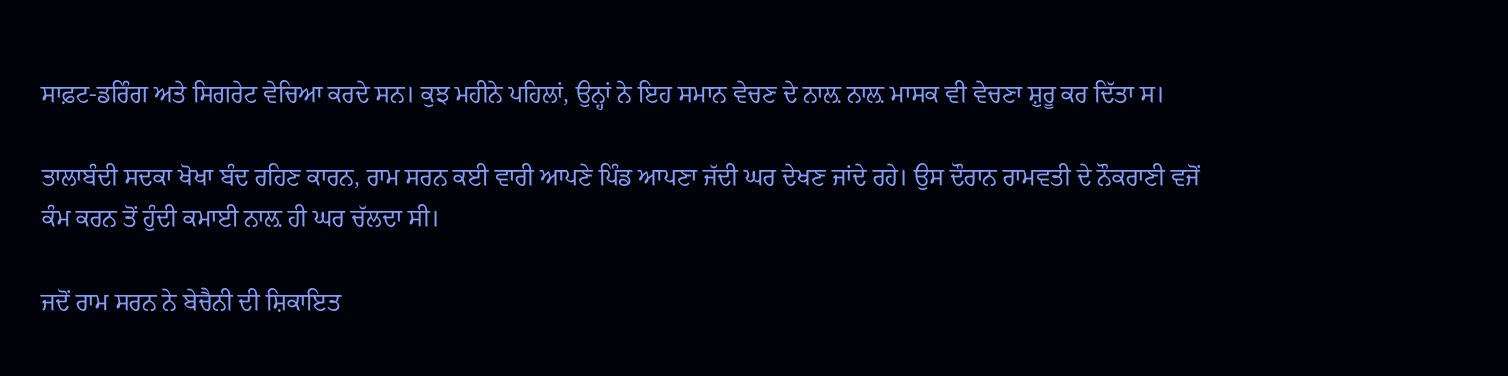ਸਾਫ਼ਟ-ਡਰਿੰਗ ਅਤੇ ਸਿਗਰੇਟ ਵੇਚਿਆ ਕਰਦੇ ਸਨ। ਕੁਝ ਮਹੀਨੇ ਪਹਿਲਾਂ, ਉਨ੍ਹਾਂ ਨੇ ਇਹ ਸਮਾਨ ਵੇਚਣ ਦੇ ਨਾਲ਼ ਨਾਲ਼ ਮਾਸਕ ਵੀ ਵੇਚਣਾ ਸ਼ੁਰੂ ਕਰ ਦਿੱਤਾ ਸ।

ਤਾਲਾਬੰਦੀ ਸਦਕਾ ਖੋਖਾ ਬੰਦ ਰਹਿਣ ਕਾਰਨ, ਰਾਮ ਸਰਨ ਕਈ ਵਾਰੀ ਆਪਣੇ ਪਿੰਡ ਆਪਣਾ ਜੱਦੀ ਘਰ ਦੇਖਣ ਜਾਂਦੇ ਰਹੇ। ਉਸ ਦੌਰਾਨ ਰਾਮਵਤੀ ਦੇ ਨੌਕਰਾਣੀ ਵਜੋਂ ਕੰਮ ਕਰਨ ਤੋਂ ਹੁੰਦੀ ਕਮਾਈ ਨਾਲ਼ ਹੀ ਘਰ ਚੱਲਦਾ ਸੀ।

ਜਦੋਂ ਰਾਮ ਸਰਨ ਨੇ ਬੇਚੈਨੀ ਦੀ ਸ਼ਿਕਾਇਤ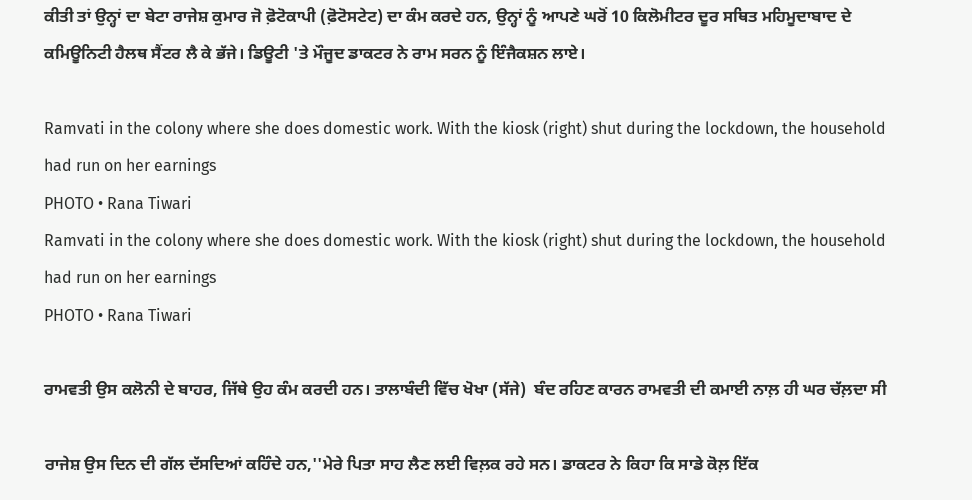ਕੀਤੀ ਤਾਂ ਉਨ੍ਹਾਂ ਦਾ ਬੇਟਾ ਰਾਜੇਸ਼ ਕੁਮਾਰ ਜੋ ਫ਼ੋਟੋਕਾਪੀ (ਫ਼ੋਟੋਸਟੇਟ) ਦਾ ਕੰਮ ਕਰਦੇ ਹਨ, ਉਨ੍ਹਾਂ ਨੂੰ ਆਪਣੇ ਘਰੋਂ 10 ਕਿਲੋਮੀਟਰ ਦੂਰ ਸਥਿਤ ਮਹਿਮੂਦਾਬਾਦ ਦੇ ਕਮਿਊਨਿਟੀ ਹੈਲਥ ਸੈਂਟਰ ਲੈ ਕੇ ਭੱਜੇ। ਡਿਊਟੀ 'ਤੇ ਮੌਜੂਦ ਡਾਕਟਰ ਨੇ ਰਾਮ ਸਰਨ ਨੂੰ ਇੰਜੈਕਸ਼ਨ ਲਾਏ।

Ramvati in the colony where she does domestic work. With the kiosk (right) shut during the lockdown, the household had run on her earnings
PHOTO • Rana Tiwari
Ramvati in the colony where she does domestic work. With the kiosk (right) shut during the lockdown, the household had run on her earnings
PHOTO • Rana Tiwari

ਰਾਮਵਤੀ ਉਸ ਕਲੋਨੀ ਦੇ ਬਾਹਰ, ਜਿੱਥੇ ਉਹ ਕੰਮ ਕਰਦੀ ਹਨ। ਤਾਲਾਬੰਦੀ ਵਿੱਚ ਖੋਖਾ (ਸੱਜੇ)  ਬੰਦ ਰਹਿਣ ਕਾਰਨ ਰਾਮਵਤੀ ਦੀ ਕਮਾਈ ਨਾਲ਼ ਹੀ ਘਰ ਚੱਲ਼ਦਾ ਸੀ

ਰਾਜੇਸ਼ ਉਸ ਦਿਨ ਦੀ ਗੱਲ ਦੱਸਦਿਆਂ ਕਹਿੰਦੇ ਹਨ,''ਮੇਰੇ ਪਿਤਾ ਸਾਹ ਲੈਣ ਲਈ ਵਿਲ਼ਕ ਰਹੇ ਸਨ। ਡਾਕਟਰ ਨੇ ਕਿਹਾ ਕਿ ਸਾਡੇ ਕੋਲ਼ ਇੱਕ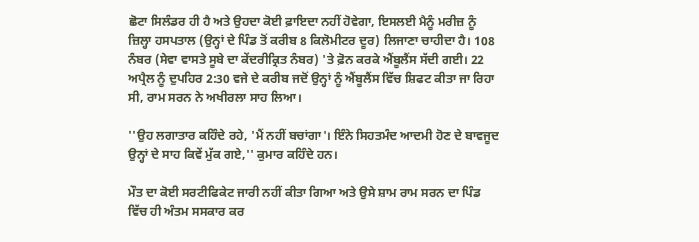ਛੋਟਾ ਸਿਲੰਡਰ ਹੀ ਹੈ ਅਤੇ ਉਹਦਾ ਕੋਈ ਫ਼ਾਇਦਾ ਨਹੀਂ ਹੋਵੇਗਾ, ਇਸਲਈ ਮੈਨੂੰ ਮਰੀਜ਼ ਨੂੰ ਜ਼ਿਲ੍ਹਾ ਹਸਪਤਾਲ (ਉਨ੍ਹਾਂ ਦੇ ਪਿੰਡ ਤੋਂ ਕਰੀਬ 8 ਕਿਲੋਮੀਟਰ ਦੂਰ) ਲਿਜਾਣਾ ਚਾਹੀਦਾ ਹੈ। 108 ਨੰਬਰ (ਸੇਵਾ ਵਾਸਤੇ ਸੂਬੇ ਦਾ ਕੇਂਦਰੀਕ੍ਰਿਤ ਨੰਬਰ) 'ਤੇ ਫ਼ੋਨ ਕਰਕੇ ਐਂਬੂਲੈਂਸ ਸੱਦੀ ਗਈ। 22 ਅਪ੍ਰੈਲ ਨੂੰ ਦੁਪਹਿਰ 2:30 ਵਜੇ ਦੇ ਕਰੀਬ ਜਦੋਂ ਉਨ੍ਹਾਂ ਨੂੰ ਐਂਬੂਲੈਂਸ ਵਿੱਚ ਸ਼ਿਫਟ ਕੀਤਾ ਜਾ ਰਿਹਾ ਸੀ, ਰਾਮ ਸਰਨ ਨੇ ਅਖੀਰਲਾ ਸਾਹ ਲਿਆ।

''ਉਹ ਲਗਾਤਾਰ ਕਹਿੰਦੇ ਰਹੇ, 'ਮੈਂ ਨਹੀਂ ਬਚਾਂਗਾ'। ਇੰਨੇ ਸਿਹਤਮੰਦ ਆਦਮੀ ਹੋਣ ਦੇ ਬਾਵਜੂਦ ਉਨ੍ਹਾਂ ਦੇ ਸਾਹ ਕਿਵੇਂ ਮੁੱਕ ਗਏ,'' ਕੁਮਾਰ ਕਹਿੰਦੇ ਹਨ।

ਮੌਤ ਦਾ ਕੋਈ ਸਰਟੀਫਿਕੇਟ ਜਾਰੀ ਨਹੀਂ ਕੀਤਾ ਗਿਆ ਅਤੇ ਉਸੇ ਸ਼ਾਮ ਰਾਮ ਸਰਨ ਦਾ ਪਿੰਡ ਵਿੱਚ ਹੀ ਅੰਤਮ ਸਸਕਾਰ ਕਰ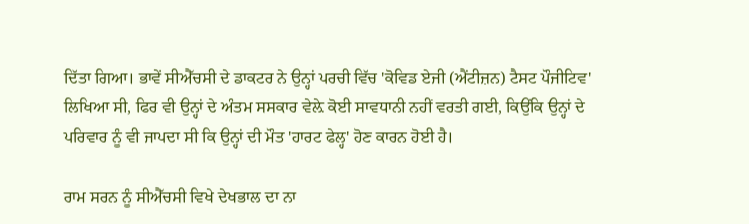ਦਿੱਤਾ ਗਿਆ। ਭਾਵੇਂ ਸੀਐੱਚਸੀ ਦੇ ਡਾਕਟਰ ਨੇ ਉਨ੍ਹਾਂ ਪਰਚੀ ਵਿੱਚ 'ਕੋਵਿਡ ਏਜੀ (ਐਂਟੀਜ਼ਨ) ਟੈਸਟ ਪੌਜੀਟਿਵ' ਲਿਖਿਆ ਸੀ, ਫਿਰ ਵੀ ਉਨ੍ਹਾਂ ਦੇ ਅੰਤਮ ਸਸਕਾਰ ਵੇਲ਼ੇ ਕੋਈ ਸਾਵਧਾਨੀ ਨਹੀਂ ਵਰਤੀ ਗਈ, ਕਿਉਂਕਿ ਉਨ੍ਹਾਂ ਦੇ ਪਰਿਵਾਰ ਨੂੰ ਵੀ ਜਾਪਦਾ ਸੀ ਕਿ ਉਨ੍ਹਾਂ ਦੀ ਮੌਤ 'ਹਾਰਟ ਫੇਲ੍ਹ' ਹੋਣ ਕਾਰਨ ਹੋਈ ਹੈ।

ਰਾਮ ਸਰਨ ਨੂੰ ਸੀਐੱਚਸੀ ਵਿਖੇ ਦੇਖਭਾਲ ਦਾ ਨਾ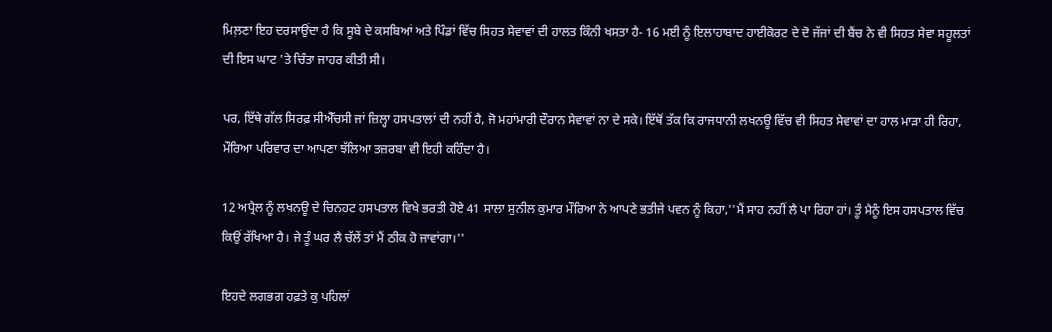ਮਿਲ਼ਣਾ ਇਹ ਦਰਸਾਉਂਦਾ ਹੈ ਕਿ ਸੂਬੇ ਦੇ ਕਸਬਿਆਂ ਅਤੇ ਪਿੰਡਾਂ ਵਿੱਚ ਸਿਹਤ ਸੇਵਾਵਾਂ ਦੀ ਹਾਲਤ ਕਿੰਨੀ ਖਸਤਾ ਹੈ- 16 ਮਈ ਨੂੰ ਇਲਾਹਾਬਾਦ ਹਾਈਕੋਰਟ ਦੇ ਦੋ ਜੱਜਾਂ ਦੀ ਬੈਂਚ ਨੇ ਵੀ ਸਿਹਤ ਸੇਵਾ ਸਹੂਲਤਾਂ ਦੀ ਇਸ ਘਾਟ 'ਤੇ ਚਿੰਤਾ ਜਾਹਰ ਕੀਤੀ ਸੀ।

ਪਰ, ਇੱਥੇ ਗੱਲ ਸਿਰਫ਼ ਸੀਐੱਚਸੀ ਜਾਂ ਜ਼ਿਲ੍ਹਾ ਹਸਪਤਾਲਾਂ ਦੀ ਨਹੀਂ ਹੈ, ਜੋ ਮਹਾਂਮਾਰੀ ਦੌਰਾਨ ਸੇਵਾਵਾਂ ਨਾ ਦੇ ਸਕੇ। ਇੱਥੋਂ ਤੱਕ ਕਿ ਰਾਜਧਾਨੀ ਲਖਨਊ ਵਿੱਚ ਵੀ ਸਿਹਤ ਸੇਵਾਵਾਂ ਦਾ ਹਾਲ ਮਾੜਾ ਹੀ ਰਿਹਾ, ਮੌਰਿਆ ਪਰਿਵਾਰ ਦਾ ਆਪਣਾ ਝੱਲਿਆ ਤਜ਼ਰਬਾ ਵੀ ਇਹੀ ਕਹਿੰਦਾ ਹੈ।

12 ਅਪ੍ਰੈਲ ਨੂੰ ਲਖਨਊ ਦੇ ਚਿਨਹਟ ਹਸਪਤਾਲ ਵਿਖੇ ਭਰਤੀ ਹੋਏ 41 ਸਾਲਾ ਸੁਨੀਲ ਕੁਮਾਰ ਮੌਰਿਆ ਨੇ ਆਪਣੇ ਭਤੀਜੇ ਪਵਨ ਨੂੰ ਕਿਹਾ,''ਮੈਂ ਸਾਹ ਨਹੀਂ ਲੈ ਪਾ ਰਿਹਾ ਹਾਂ। ਤੂੰ ਮੈਨੂੰ ਇਸ ਹਸਪਤਾਲ ਵਿੱਚ ਕਿਉਂ ਰੱਖਿਆ ਹੈ। ਜੇ ਤੂੰ ਘਰ ਲੈ ਚੱਲੇਂ ਤਾਂ ਮੈਂ ਠੀਕ ਹੋ ਜਾਵਾਂਗਾ।''

ਇਹਦੇ ਲਗਭਗ ਹਫ਼ਤੇ ਕੁ ਪਹਿਲਾਂ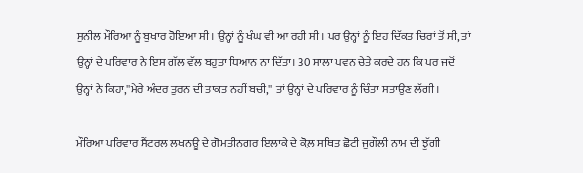ਸੁਨੀਲ ਮੌਰਿਆ ਨੂੰ ਬੁਖਾਰ ਹੋਇਆ ਸੀ। ਉਨ੍ਹਾਂ ਨੂੰ ਖੰਘ ਵੀ ਆ ਰਹੀ ਸੀ। ਪਰ ਉਨ੍ਹਾਂ ਨੂੰ ਇਹ ਦਿੱਕਤ ਚਿਰਾਂ ਤੋਂ ਸੀ, ਤਾਂ ਉਨ੍ਹਾਂ ਦੇ ਪਰਿਵਾਰ ਨੇ ਇਸ ਗੱਲ ਵੱਲ ਬਹੁਤਾ ਧਿਆਨ ਨਾ ਦਿੱਤਾ। 30 ਸਾਲਾ ਪਵਨ ਚੇਤੇ ਕਰਦੇ ਹਨ ਕਿ ਪਰ ਜਦੋਂ ਉਨ੍ਹਾਂ ਨੇ ਕਿਹਾ,''ਮੇਰੇ ਅੰਦਰ ਤੁਰਨ ਦੀ ਤਾਕਤ ਨਹੀਂ ਬਚੀ,'' ਤਾਂ ਉਨ੍ਹਾਂ ਦੇ ਪਰਿਵਾਰ ਨੂੰ ਚਿੰਤਾ ਸਤਾਉਣ ਲੱਗੀ।

ਮੌਰਿਆ ਪਰਿਵਾਰ ਸੈਂਟਰਲ ਲਖਨਊ ਦੇ ਗੋਮਤੀਨਗਰ ਇਲਾਕੇ ਦੇ ਕੋਲ਼ ਸਥਿਤ ਛੋਟੀ ਜੁਗੌਲੀ ਨਾਮ ਦੀ ਝੁੱਗੀ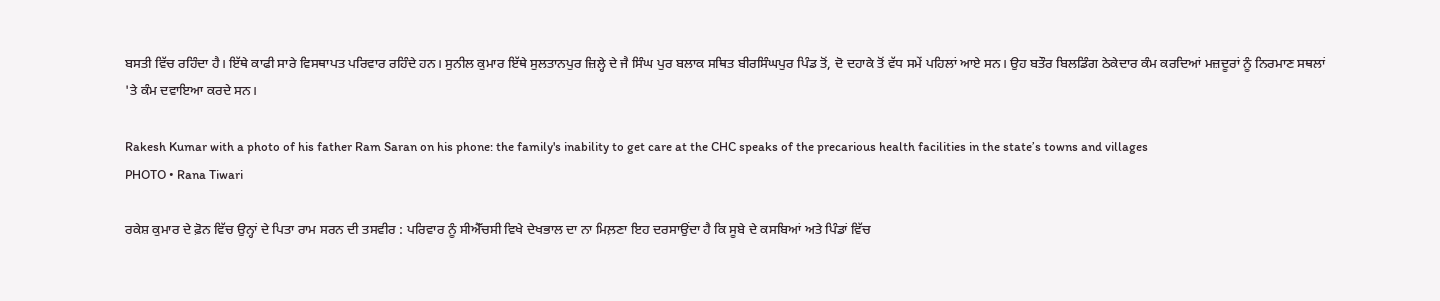ਬਸਤੀ ਵਿੱਚ ਰਹਿੰਦਾ ਹੈ। ਇੱਥੇ ਕਾਫੀ ਸਾਰੇ ਵਿਸਥਾਪਤ ਪਰਿਵਾਰ ਰਹਿੰਦੇ ਹਨ। ਸੁਨੀਲ ਕੁਮਾਰ ਇੱਥੇ ਸੁਲਤਾਨਪੁਰ ਜ਼ਿਲ੍ਹੇ ਦੇ ਜੈ ਸਿੰਘ ਪੁਰ ਬਲਾਕ ਸਥਿਤ ਬੀਰਸਿੰਘਪੁਰ ਪਿੰਡ ਤੋਂ, ਦੋ ਦਹਾਕੇ ਤੋਂ ਵੱਧ ਸਮੇਂ ਪਹਿਲਾਂ ਆਏ ਸਨ। ਉਹ ਬਤੌਰ ਬਿਲਡਿੰਗ ਠੇਕੇਦਾਰ ਕੰਮ ਕਰਦਿਆਂ ਮਜ਼ਦੂਰਾਂ ਨੂੰ ਨਿਰਮਾਣ ਸਥਲਾਂ 'ਤੇ ਕੰਮ ਦਵਾਇਆ ਕਰਦੇ ਸਨ।

Rakesh Kumar with a photo of his father Ram Saran on his phone: the family's inability to get care at the CHC speaks of the precarious health facilities in the state’s towns and villages
PHOTO • Rana Tiwari

ਰਕੇਸ਼ ਕੁਮਾਰ ਦੇ ਫ਼ੋਨ ਵਿੱਚ ਉਨ੍ਹਾਂ ਦੇ ਪਿਤਾ ਰਾਮ ਸਰਨ ਦੀ ਤਸਵੀਰ : ਪਰਿਵਾਰ ਨੂੰ ਸੀਐੱਚਸੀ ਵਿਖੇ ਦੇਖਭਾਲ ਦਾ ਨਾ ਮਿਲ਼ਣਾ ਇਹ ਦਰਸਾਉਂਦਾ ਹੈ ਕਿ ਸੂਬੇ ਦੇ ਕਸਬਿਆਂ ਅਤੇ ਪਿੰਡਾਂ ਵਿੱਚ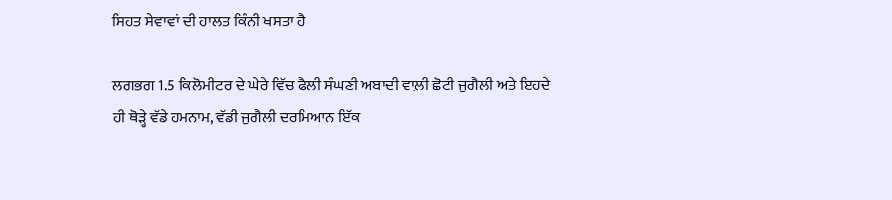ਸਿਹਤ ਸੇਵਾਵਾਂ ਦੀ ਹਾਲਤ ਕਿੰਨੀ ਖਸਤਾ ਹੈ

ਲਗਭਗ 1.5 ਕਿਲੋਮੀਟਰ ਦੇ ਘੇਰੇ ਵਿੱਚ ਫੈਲੀ ਸੰਘਣੀ ਅਬਾਦੀ ਵਾਲ਼ੀ ਛੋਟੀ ਜੁਗੈਲੀ ਅਤੇ ਇਹਦੇ ਹੀ ਥੋੜ੍ਹੇ ਵੱਡੇ ਹਮਨਾਮ, ਵੱਡੀ ਜੁਗੈਲੀ ਦਰਮਿਆਨ ਇੱਕ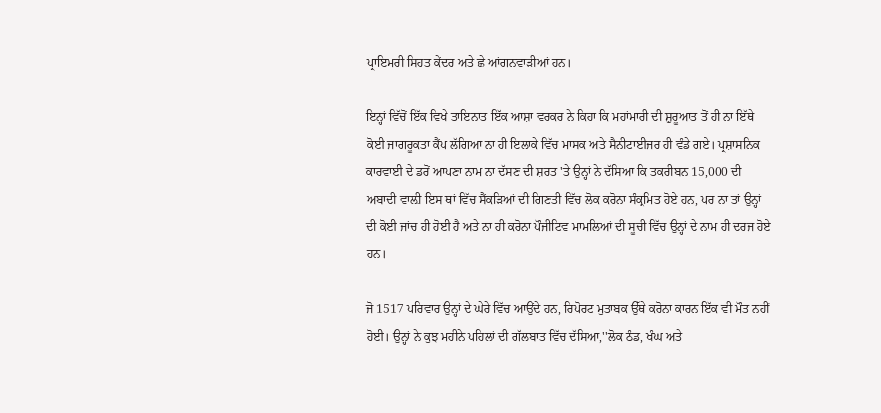ਪ੍ਰਾਇਮਰੀ ਸਿਹਤ ਕੇਂਦਰ ਅਤੇ ਛੇ ਆਂਗਨਵਾੜੀਆਂ ਹਨ।

ਇਨ੍ਹਾਂ ਵਿੱਚੋਂ ਇੱਕ ਵਿਖੇ ਤਾਇਨਾਤ ਇੱਕ ਆਸ਼ਾ ਵਰਕਰ ਨੇ ਕਿਹਾ ਕਿ ਮਹਾਂਮਾਰੀ ਦੀ ਸ਼ੁਰੂਆਤ ਤੋਂ ਹੀ ਨਾ ਇੱਥੇ ਕੋਈ ਜਾਗਰੂਕਤਾ ਕੈਂਪ ਲੱਗਿਆ ਨਾ ਹੀ ਇਲਾਕੇ ਵਿੱਚ ਮਾਸਕ ਅਤੇ ਸੈਨੀਟਾਈਜਰ ਹੀ ਵੰਡੇ ਗਏ। ਪ੍ਰਸ਼ਾਸਨਿਕ ਕਾਰਵਾਈ ਦੇ ਡਰੋਂ ਆਪਣਾ ਨਾਮ ਨਾ ਦੱਸਣ ਦੀ ਸ਼ਰਤ 'ਤੇ ਉਨ੍ਹਾਂ ਨੇ ਦੱਸਿਆ ਕਿ ਤਕਰੀਬਨ 15,000 ਦੀ ਅਬਾਦੀ ਵਾਲ਼ੀ ਇਸ ਥਾਂ ਵਿੱਚ ਸੈਂਕੜਿਆਂ ਦੀ ਗਿਣਤੀ ਵਿੱਚ ਲੋਕ ਕਰੋਨਾ ਸੰਕ੍ਰਮਿਤ ਹੋਏ ਹਨ, ਪਰ ਨਾ ਤਾਂ ਉਨ੍ਹਾਂ ਦੀ ਕੋਈ ਜਾਂਚ ਹੀ ਹੋਈ ਹੈ ਅਤੇ ਨਾ ਹੀ ਕਰੋਨਾ ਪੌਜੀਟਿਵ ਮਾਮਲਿਆਂ ਦੀ ਸੂਚੀ ਵਿੱਚ ਉਨ੍ਹਾਂ ਦੇ ਨਾਮ ਹੀ ਦਰਜ ਹੋਏ ਹਨ।

ਜੋ 1517 ਪਰਿਵਾਰ ਉਨ੍ਹਾਂ ਦੇ ਘੇਰੇ ਵਿੱਚ ਆਉਂਦੇ ਹਨ, ਰਿਪੋਰਟ ਮੁਤਾਬਕ ਉੱਥੇ ਕਰੋਨਾ ਕਾਰਨ ਇੱਕ ਵੀ ਮੌਤ ਨਹੀਂ ਹੋਈ। ਉਨ੍ਹਾਂ ਨੇ ਕੁਝ ਮਹੀਨੇ ਪਹਿਲਾਂ ਦੀ ਗੱਲਬਾਤ ਵਿੱਚ ਦੱਸਿਆ,''ਲੋਕ ਠੰਡ, ਖੰਘ ਅਤੇ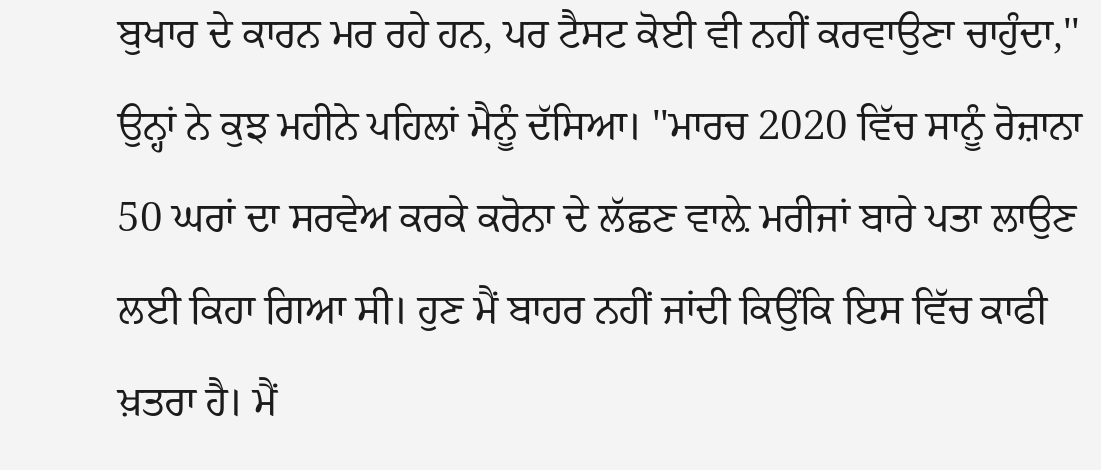ਬੁਖਾਰ ਦੇ ਕਾਰਨ ਮਰ ਰਹੇ ਹਨ, ਪਰ ਟੈਸਟ ਕੋਈ ਵੀ ਨਹੀਂ ਕਰਵਾਉਣਾ ਚਾਹੁੰਦਾ,'' ਉਨ੍ਹਾਂ ਨੇ ਕੁਝ ਮਹੀਨੇ ਪਹਿਲਾਂ ਮੈਨੂੰ ਦੱਸਿਆ। ''ਮਾਰਚ 2020 ਵਿੱਚ ਸਾਨੂੰ ਰੋਜ਼ਾਨਾ 50 ਘਰਾਂ ਦਾ ਸਰਵੇਅ ਕਰਕੇ ਕਰੋਨਾ ਦੇ ਲੱਛਣ ਵਾਲ਼ੇ ਮਰੀਜਾਂ ਬਾਰੇ ਪਤਾ ਲਾਉਣ ਲਈ ਕਿਹਾ ਗਿਆ ਸੀ। ਹੁਣ ਮੈਂ ਬਾਹਰ ਨਹੀਂ ਜਾਂਦੀ ਕਿਉਂਕਿ ਇਸ ਵਿੱਚ ਕਾਫੀ ਖ਼ਤਰਾ ਹੈ। ਮੈਂ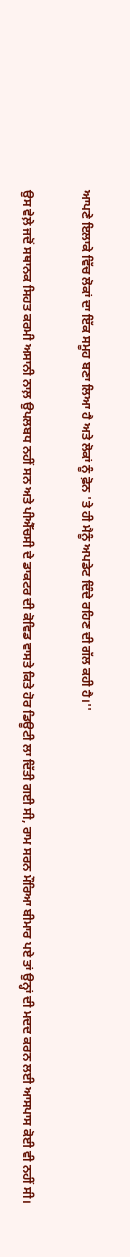ਆਪਣੇ ਇਲਾਕੇ ਵਿੱਚ ਲੋਕਾਂ ਦਾ ਇੱਕ ਸਮੂਹ ਬਣਾ ਲਿਆ ਹੈ ਅਤੇ ਲੋਕਾਂ ਨੂੰ ਫ਼ੋਨ 'ਤੇ ਹੀ ਮੈਨੂੰ ਅਪਡੇਟ ਦਿੰਦੇ ਰਹਿਣ ਦੀ ਗੱਲ ਕਹੀ ਹੈ।''

ਉਸ ਵੇਲ਼ੇ ਜਦੋਂ ਸਥਾਨਕ ਸਿਹਤ ਕਰਮੀ ਅਸਾਨੀ ਨਾਲ਼ ਉਪਲਬਧ ਨਹੀਂ ਸਨ ਅਤੇ ਪੀਐੱਚਸੀ ਦੇ ਡਾਕਟਰ ਦੀ ਕੋਵਿਡ ਵਾਸਤੇ ਕਿਤੇ ਹੋਰ ਡਿਊਟੀ ਲਾ ਦਿੱਤੀ ਗਈ ਸੀ, ਰਾਮ ਸਰਨ ਮੌਰਿਆ ਬੀਮਾਰ ਪਏ ਤਾਂ ਉਨ੍ਹਾਂ ਦੀ ਮਦਦ ਕਰਨ ਲਈ ਆਸਪਾਸ ਕੋਈ ਵੀ ਨਹੀਂ ਸੀ।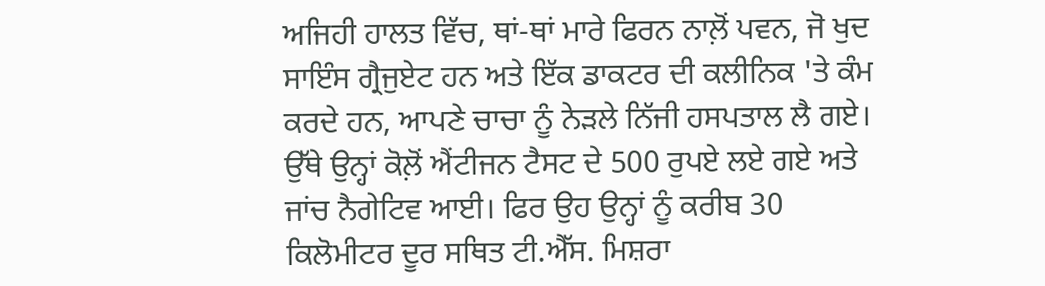ਅਜਿਹੀ ਹਾਲਤ ਵਿੱਚ, ਥਾਂ-ਥਾਂ ਮਾਰੇ ਫਿਰਨ ਨਾਲ਼ੋਂ ਪਵਨ, ਜੋ ਖੁਦ ਸਾਇੰਸ ਗ੍ਰੈਜੁਏਟ ਹਨ ਅਤੇ ਇੱਕ ਡਾਕਟਰ ਦੀ ਕਲੀਨਿਕ 'ਤੇ ਕੰਮ ਕਰਦੇ ਹਨ, ਆਪਣੇ ਚਾਚਾ ਨੂੰ ਨੇੜਲੇ ਨਿੱਜੀ ਹਸਪਤਾਲ ਲੈ ਗਏ। ਉੱਥੇ ਉਨ੍ਹਾਂ ਕੋਲ਼ੋਂ ਐਂਟੀਜਨ ਟੈਸਟ ਦੇ 500 ਰੁਪਏ ਲਏ ਗਏ ਅਤੇ ਜਾਂਚ ਨੈਗੇਟਿਵ ਆਈ। ਫਿਰ ਉਹ ਉਨ੍ਹਾਂ ਨੂੰ ਕਰੀਬ 30 ਕਿਲੋਮੀਟਰ ਦੂਰ ਸਥਿਤ ਟੀ.ਐੱਸ. ਮਿਸ਼ਰਾ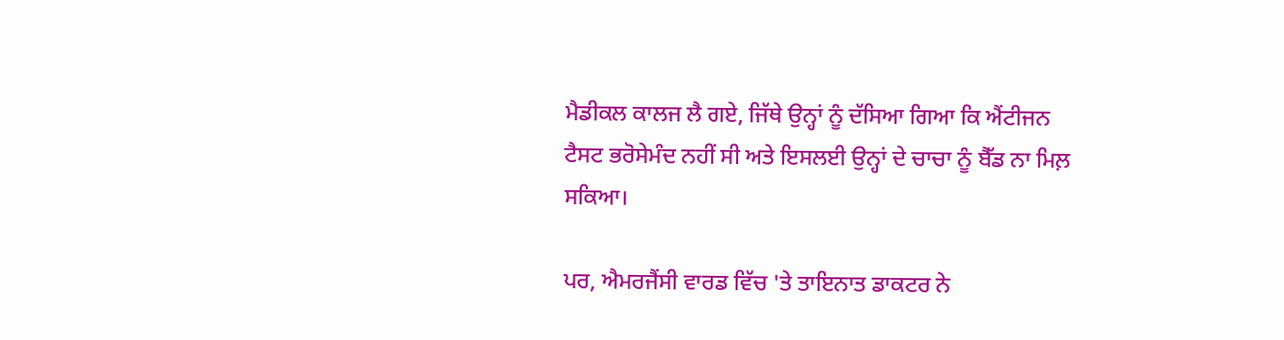ਮੈਡੀਕਲ ਕਾਲਜ ਲੈ ਗਏ, ਜਿੱਥੇ ਉਨ੍ਹਾਂ ਨੂੰ ਦੱਸਿਆ ਗਿਆ ਕਿ ਐਂਟੀਜਨ ਟੈਸਟ ਭਰੋਸੇਮੰਦ ਨਹੀਂ ਸੀ ਅਤੇ ਇਸਲਈ ਉਨ੍ਹਾਂ ਦੇ ਚਾਚਾ ਨੂੰ ਬੈੱਡ ਨਾ ਮਿਲ਼ ਸਕਿਆ।

ਪਰ, ਐਮਰਜੈਂਸੀ ਵਾਰਡ ਵਿੱਚ 'ਤੇ ਤਾਇਨਾਤ ਡਾਕਟਰ ਨੇ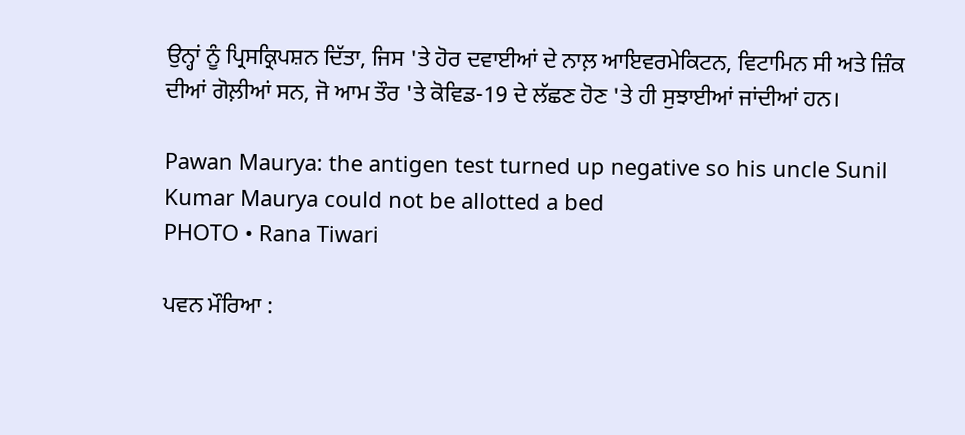ਉਨ੍ਹਾਂ ਨੂੰ ਪ੍ਰਿਸਕ੍ਰਿਪਸ਼ਨ ਦਿੱਤਾ, ਜਿਸ 'ਤੇ ਹੋਰ ਦਵਾਈਆਂ ਦੇ ਨਾਲ਼ ਆਇਵਰਮੇਕਿਟਨ, ਵਿਟਾਮਿਨ ਸੀ ਅਤੇ ਜ਼ਿੰਕ ਦੀਆਂ ਗੋਲ਼ੀਆਂ ਸਨ, ਜੋ ਆਮ ਤੌਰ 'ਤੇ ਕੋਵਿਡ-19 ਦੇ ਲੱਛਣ ਹੋਣ 'ਤੇ ਹੀ ਸੁਝਾਈਆਂ ਜਾਂਦੀਆਂ ਹਨ।

Pawan Maurya: the antigen test turned up negative so his uncle Sunil Kumar Maurya could not be allotted a bed
PHOTO • Rana Tiwari

ਪਵਨ ਮੌਰਿਆ :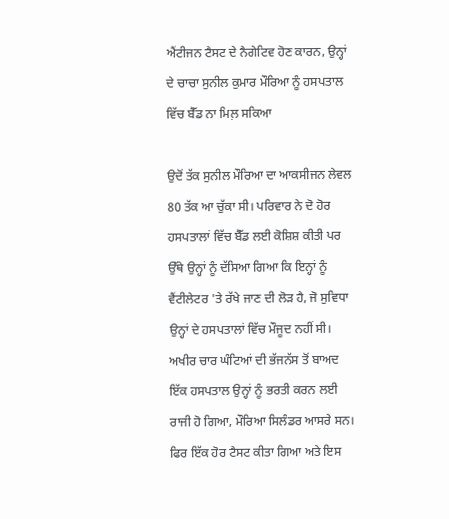ਐਂਟੀਜਨ ਟੈਸਟ ਦੇ ਨੈਗੇਟਿਵ ਹੋਣ ਕਾਰਨ, ਉਨ੍ਹਾਂ ਦੇ ਚਾਚਾ ਸੁਨੀਲ ਕੁਮਾਰ ਮੌਰਿਆ ਨੂੰ ਹਸਪਤਾਲ ਵਿੱਚ ਬੈੱਡ ਨਾ ਮਿਲ਼ ਸਕਿਆ

ਉਦੋਂ ਤੱਕ ਸੁਨੀਲ ਮੌਰਿਆ ਦਾ ਆਕਸੀਜਨ ਲੇਵਲ 80 ਤੱਕ ਆ ਚੁੱਕਾ ਸੀ। ਪਰਿਵਾਰ ਨੇ ਦੋ ਹੋਰ ਹਸਪਤਾਲਾਂ ਵਿੱਚ ਬੈੱਡ ਲਈ ਕੋਸ਼ਿਸ਼ ਕੀਤੀ ਪਰ ਉੱਥੇ ਉਨ੍ਹਾਂ ਨੂੰ ਦੱਸਿਆ ਗਿਆ ਕਿ ਇਨ੍ਹਾਂ ਨੂੰ ਵੈਂਟੀਲੇਟਰ 'ਤੇ ਰੱਖੇ ਜਾਣ ਦੀ ਲੋੜ ਹੈ, ਜੋ ਸੁਵਿਧਾ ਉਨ੍ਹਾਂ ਦੇ ਹਸਪਤਾਲਾਂ ਵਿੱਚ ਮੌਜੂਦ ਨਹੀਂ ਸੀ। ਅਖੀਰ ਚਾਰ ਘੰਟਿਆਂ ਦੀ ਭੱਜਨੱਸ ਤੋਂ ਬਾਅਦ ਇੱਕ ਹਸਪਤਾਲ ਉਨ੍ਹਾਂ ਨੂੰ ਭਰਤੀ ਕਰਨ ਲਈ ਰਾਜੀ ਹੋ ਗਿਆ, ਮੌਰਿਆ ਸਿਲੰਡਰ ਆਸਰੇ ਸਨ। ਫਿਰ ਇੱਕ ਹੋਰ ਟੈਸਟ ਕੀਤਾ ਗਿਆ ਅਤੇ ਇਸ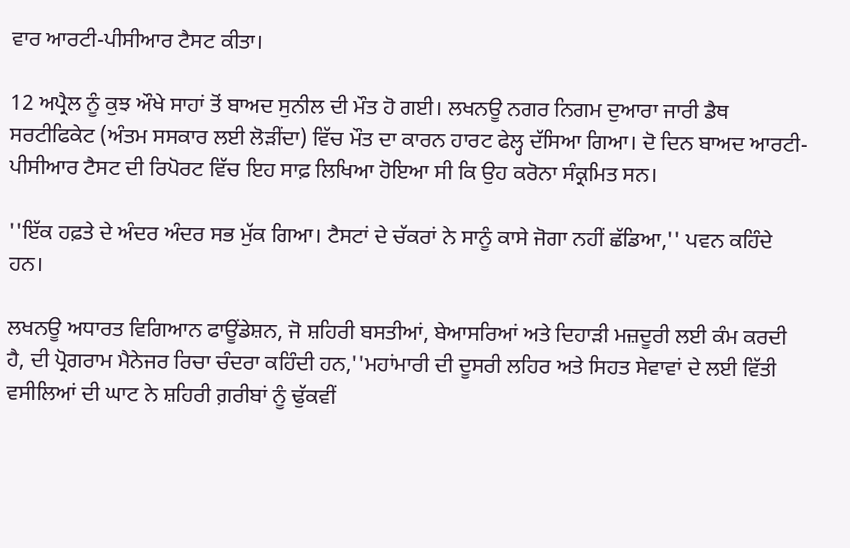ਵਾਰ ਆਰਟੀ-ਪੀਸੀਆਰ ਟੈਸਟ ਕੀਤਾ।

12 ਅਪ੍ਰੈਲ ਨੂੰ ਕੁਝ ਔਖੇ ਸਾਹਾਂ ਤੋਂ ਬਾਅਦ ਸੁਨੀਲ ਦੀ ਮੌਤ ਹੋ ਗਈ। ਲਖਨਊ ਨਗਰ ਨਿਗਮ ਦੁਆਰਾ ਜਾਰੀ ਡੈਥ ਸਰਟੀਫਿਕੇਟ (ਅੰਤਮ ਸਸਕਾਰ ਲਈ ਲੋੜੀਂਦਾ) ਵਿੱਚ ਮੌਤ ਦਾ ਕਾਰਨ ਹਾਰਟ ਫੇਲ੍ਹ ਦੱਸਿਆ ਗਿਆ। ਦੋ ਦਿਨ ਬਾਅਦ ਆਰਟੀ-ਪੀਸੀਆਰ ਟੈਸਟ ਦੀ ਰਿਪੋਰਟ ਵਿੱਚ ਇਹ ਸਾਫ਼ ਲਿਖਿਆ ਹੋਇਆ ਸੀ ਕਿ ਉਹ ਕਰੋਨਾ ਸੰਕ੍ਰਮਿਤ ਸਨ।

''ਇੱਕ ਹਫ਼ਤੇ ਦੇ ਅੰਦਰ ਅੰਦਰ ਸਭ ਮੁੱਕ ਗਿਆ। ਟੈਸਟਾਂ ਦੇ ਚੱਕਰਾਂ ਨੇ ਸਾਨੂੰ ਕਾਸੇ ਜੋਗਾ ਨਹੀਂ ਛੱਡਿਆ,'' ਪਵਨ ਕਹਿੰਦੇ ਹਨ।

ਲਖਨਊ ਅਧਾਰਤ ਵਿਗਿਆਨ ਫਾਊਂਡੇਸ਼ਨ, ਜੋ ਸ਼ਹਿਰੀ ਬਸਤੀਆਂ, ਬੇਆਸਰਿਆਂ ਅਤੇ ਦਿਹਾੜੀ ਮਜ਼ਦੂਰੀ ਲਈ ਕੰਮ ਕਰਦੀ ਹੈ, ਦੀ ਪ੍ਰੋਗਰਾਮ ਮੈਨੇਜਰ ਰਿਚਾ ਚੰਦਰਾ ਕਹਿੰਦੀ ਹਨ,''ਮਹਾਂਮਾਰੀ ਦੀ ਦੂਸਰੀ ਲਹਿਰ ਅਤੇ ਸਿਹਤ ਸੇਵਾਵਾਂ ਦੇ ਲਈ ਵਿੱਤੀ ਵਸੀਲਿਆਂ ਦੀ ਘਾਟ ਨੇ ਸ਼ਹਿਰੀ ਗ਼ਰੀਬਾਂ ਨੂੰ ਢੁੱਕਵੀਂ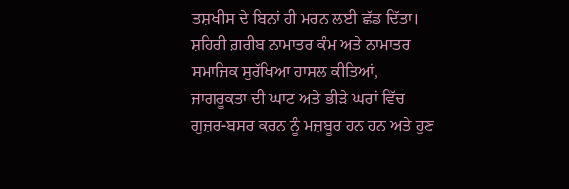ਤਸ਼ਖੀਸ ਦੇ ਬਿਨਾਂ ਹੀ ਮਰਨ ਲਈ ਛੱਡ ਦਿੱਤਾ। ਸ਼ਹਿਰੀ ਗ਼ਰੀਬ ਨਾਮਾਤਰ ਕੰਮ ਅਤੇ ਨਾਮਾਤਰ ਸਮਾਜਿਕ ਸੁਰੱਖਿਆ ਹਾਸਲ ਕੀਤਿਆਂ, ਜਾਗਰੂਕਤਾ ਦੀ ਘਾਟ ਅਤੇ ਭੀੜੇ ਘਰਾਂ ਵਿੱਚ ਗੁਜ਼ਰ-ਬਸਰ ਕਰਨ ਨੂੰ ਮਜ਼ਬੂਰ ਹਨ ਹਨ ਅਤੇ ਹੁਣ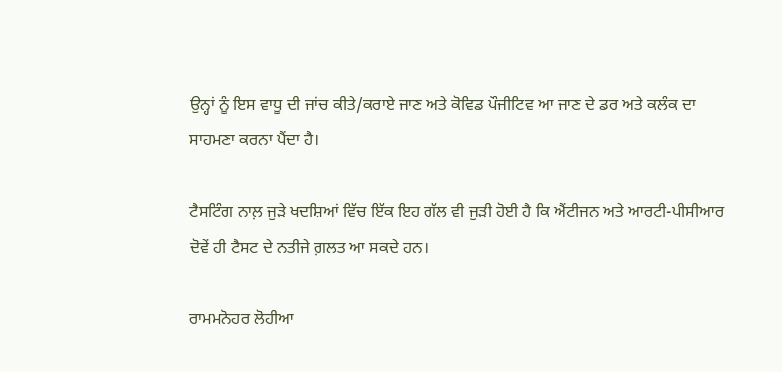ਉਨ੍ਹਾਂ ਨੂੰ ਇਸ ਵਾਧੂ ਦੀ ਜਾਂਚ ਕੀਤੇ/ਕਰਾਏ ਜਾਣ ਅਤੇ ਕੋਵਿਡ ਪੌਜੀਟਿਵ ਆ ਜਾਣ ਦੇ ਡਰ ਅਤੇ ਕਲੰਕ ਦਾ ਸਾਹਮਣਾ ਕਰਨਾ ਪੈਂਦਾ ਹੈ।

ਟੈਸਟਿੰਗ ਨਾਲ਼ ਜੁੜੇ ਖਦਸ਼ਿਆਂ ਵਿੱਚ ਇੱਕ ਇਹ ਗੱਲ ਵੀ ਜੁੜੀ ਹੋਈ ਹੈ ਕਿ ਐਂਟੀਜਨ ਅਤੇ ਆਰਟੀ-ਪੀਸੀਆਰ ਦੋਵੇਂ ਹੀ ਟੈਸਟ ਦੇ ਨਤੀਜੇ ਗ਼ਲਤ ਆ ਸਕਦੇ ਹਨ।

ਰਾਮਮਨੋਹਰ ਲੋਹੀਆ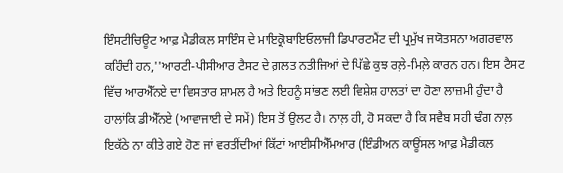ਇੰਸਟੀਚਿਊਟ ਆਫ਼ ਮੈਡੀਕਲ ਸਾਇੰਸ ਦੇ ਮਾਇਕ੍ਰੋਬਾਇਓਲਾਜੀ ਡਿਪਾਰਟਮੈਂਟ ਦੀ ਪ੍ਰਮੁੱਖ ਜਯੋਤਸਨਾ ਅਗਰਵਾਲ ਕਹਿੰਦੀ ਹਨ,''ਆਰਟੀ-ਪੀਸੀਆਰ ਟੈਸਟ ਦੇ ਗ਼ਲਤ ਨਤੀਜਿਆਂ ਦੇ ਪਿੱਛੇ ਕੁਝ ਰਲ਼ੇ-ਮਿਲ਼ੇ ਕਾਰਨ ਹਨ। ਇਸ ਟੈਸਟ ਵਿੱਚ ਆਰਐੱਨਏ ਦਾ ਵਿਸਤਾਰ ਸ਼ਾਮਲ ਹੈ ਅਤੇ ਇਹਨੂੰ ਸਾਂਭਣ ਲਈ ਵਿਸ਼ੇਸ਼ ਹਾਲਤਾਂ ਦਾ ਹੋਣਾ ਲਾਜ਼ਮੀ ਹੁੰਦਾ ਹੈ ਹਾਲਾਂਕਿ ਡੀਐੱਨਏ (ਆਵਾਜਾਈ ਦੇ ਸਮੇਂ) ਇਸ ਤੋਂ ਉਲਟ ਹੈ। ਨਾਲ਼ ਹੀ, ਹੋ ਸਕਦਾ ਹੈ ਕਿ ਸਵੈਬ ਸਹੀ ਢੰਗ ਨਾਲ਼ ਇਕੱਠੇ ਨਾ ਕੀਤੇ ਗਏ ਹੋਣ ਜਾਂ ਵਰਤੀਂਦੀਆਂ ਕਿੱਟਾਂ ਆਈਸੀਐੱਮਆਰ (ਇੰਡੀਅਨ ਕਾਊਂਸਲ ਆਫ਼ ਮੈਡੀਕਲ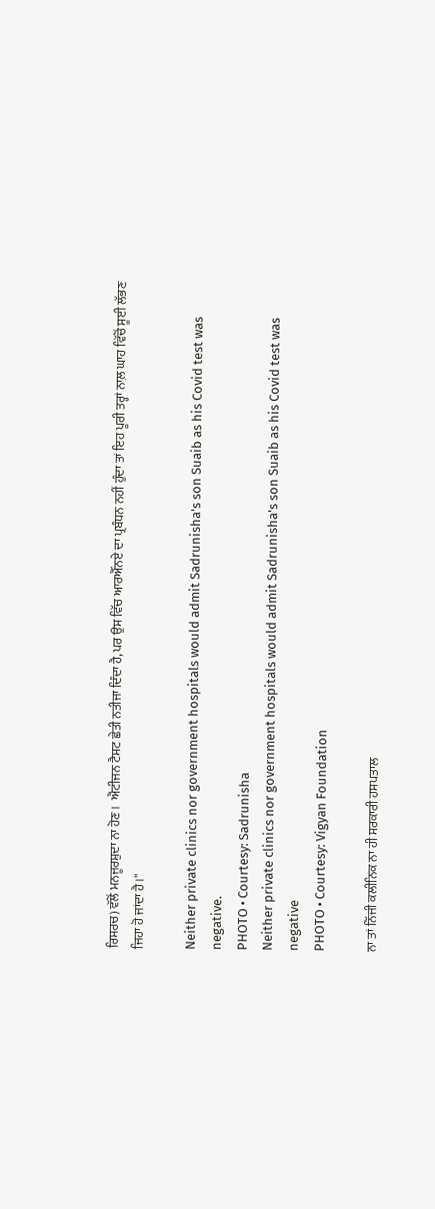ਰਿਸਰਚ) ਵੱਲੋਂ ਮਨਜੂਰਸ਼ੁਦਾ ਨਾ ਹੋਣ।  ਐਂਟੀਜਨ ਟੈਸਟ ਛੇਤੀ ਨਤੀਜਾ ਦਿੰਦਾ ਹੈ, ਪਰ ਉਸ ਵਿੱਚ ਆਰਐੱਨਏ ਦਾ ਪ੍ਰਬੰਧਨ ਨਹੀਂ ਹੁੰਦਾ ਤਾਂ ਇਹ ਪੂਰੀ ਤਰ੍ਹਾਂ ਨਾਲ਼ ਘਾਹ ਵਿੱਚੋਂ ਸੂਈ ਲੱਭਣ ਜਿਹਾ ਹੋ ਜਾਂਦਾ ਹੈ।''

Neither private clinics nor government hospitals would admit Sadrunisha's son Suaib as his Covid test was negative.
PHOTO • Courtesy: Sadrunisha
Neither private clinics nor government hospitals would admit Sadrunisha's son Suaib as his Covid test was negative
PHOTO • Courtesy: Vigyan Foundation

ਨਾ ਤਾਂ ਨਿੱਜੀ ਕਲੀਨਿਕ ਨਾ ਹੀ ਸਰਕਾਰੀ ਹਸਪਤਾਲ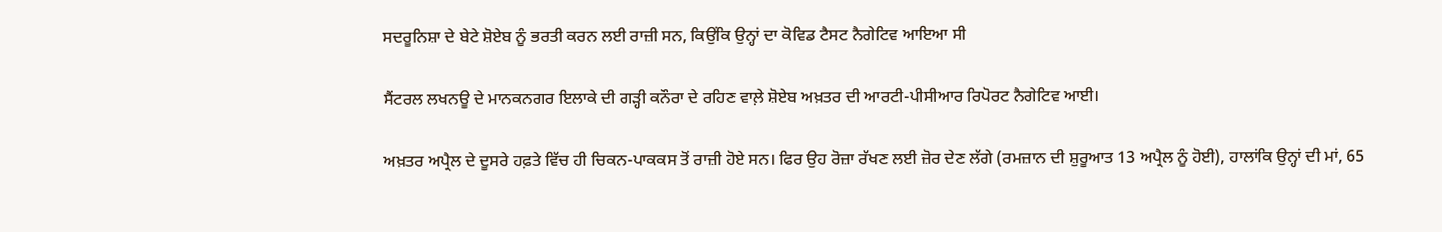ਸਦਰੂਨਿਸ਼ਾ ਦੇ ਬੇਟੇ ਸ਼ੋਏਬ ਨੂੰ ਭਰਤੀ ਕਰਨ ਲਈ ਰਾਜ਼ੀ ਸਨ, ਕਿਉਂਕਿ ਉਨ੍ਹਾਂ ਦਾ ਕੋਵਿਡ ਟੈਸਟ ਨੈਗੇਟਿਵ ਆਇਆ ਸੀ

ਸੈਂਟਰਲ ਲਖਨਊ ਦੇ ਮਾਨਕਨਗਰ ਇਲਾਕੇ ਦੀ ਗੜ੍ਹੀ ਕਨੌਰਾ ਦੇ ਰਹਿਣ ਵਾਲ਼ੇ ਸ਼ੋਏਬ ਅਖ਼ਤਰ ਦੀ ਆਰਟੀ-ਪੀਸੀਆਰ ਰਿਪੋਰਟ ਨੈਗੇਟਿਵ ਆਈ।

ਅਖ਼ਤਰ ਅਪ੍ਰੈਲ ਦੇ ਦੂਸਰੇ ਹਫ਼ਤੇ ਵਿੱਚ ਹੀ ਚਿਕਨ-ਪਾਕਕਸ ਤੋਂ ਰਾਜ਼ੀ ਹੋਏ ਸਨ। ਫਿਰ ਉਹ ਰੋਜ਼ਾ ਰੱਖਣ ਲਈ ਜ਼ੋਰ ਦੇਣ ਲੱਗੇ (ਰਮਜ਼ਾਨ ਦੀ ਸ਼ੁਰੂਆਤ 13 ਅਪ੍ਰੈਲ ਨੂੰ ਹੋਈ), ਹਾਲਾਂਕਿ ਉਨ੍ਹਾਂ ਦੀ ਮਾਂ, 65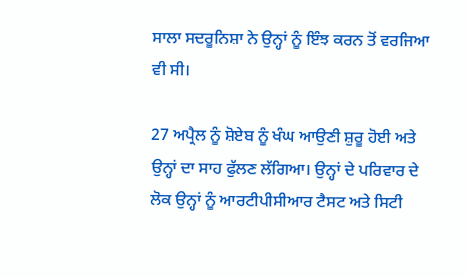ਸਾਲਾ ਸਦਰੂਨਿਸ਼ਾ ਨੇ ਉਨ੍ਹਾਂ ਨੂੰ ਇੰਝ ਕਰਨ ਤੋਂ ਵਰਜਿਆ ਵੀ ਸੀ।

27 ਅਪ੍ਰੈਲ ਨੂੰ ਸ਼ੋਏਬ ਨੂੰ ਖੰਘ ਆਉਣੀ ਸ਼ੁਰੂ ਹੋਈ ਅਤੇ ਉਨ੍ਹਾਂ ਦਾ ਸਾਹ ਫੁੱਲਣ ਲੱਗਿਆ। ਉਨ੍ਹਾਂ ਦੇ ਪਰਿਵਾਰ ਦੇ ਲੋਕ ਉਨ੍ਹਾਂ ਨੂੰ ਆਰਟੀਪੀਸੀਆਰ ਟੈਸਟ ਅਤੇ ਸਿਟੀ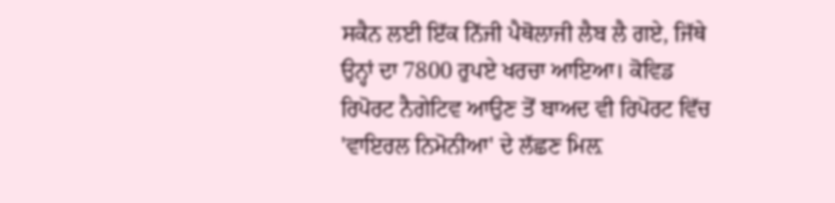ਸਕੈਨ ਲਈ ਇੱਕ ਨਿੱਜੀ ਪੈਥੋਲਾਜੀ ਲੈਬ ਲੈ ਗਏ, ਜਿੱਥੇ ਉਨ੍ਹਾਂ ਦਾ 7800 ਰੁਪਏ ਖਰਚਾ ਆਇਆ। ਕੋਵਿਡ ਰਿਪੋਰਟ ਨੈਗੇਟਿਵ ਆਉਣ ਤੋਂ ਬਾਅਦ ਵੀ ਰਿਪੋਰਟ ਵਿੱਚ 'ਵਾਇਰਲ ਨਿਮੋਨੀਆ' ਦੇ ਲੱਛਣ ਮਿਲ਼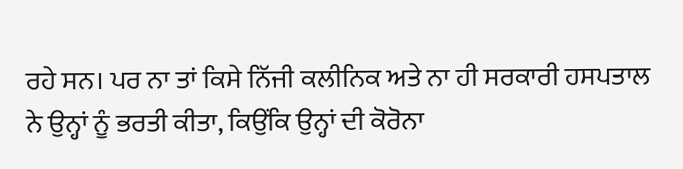ਰਹੇ ਸਨ। ਪਰ ਨਾ ਤਾਂ ਕਿਸੇ ਨਿੱਜੀ ਕਲੀਨਿਕ ਅਤੇ ਨਾ ਹੀ ਸਰਕਾਰੀ ਹਸਪਤਾਲ ਨੇ ਉਨ੍ਹਾਂ ਨੂੰ ਭਰਤੀ ਕੀਤਾ, ਕਿਉਂਕਿ ਉਨ੍ਹਾਂ ਦੀ ਕੋਰੋਨਾ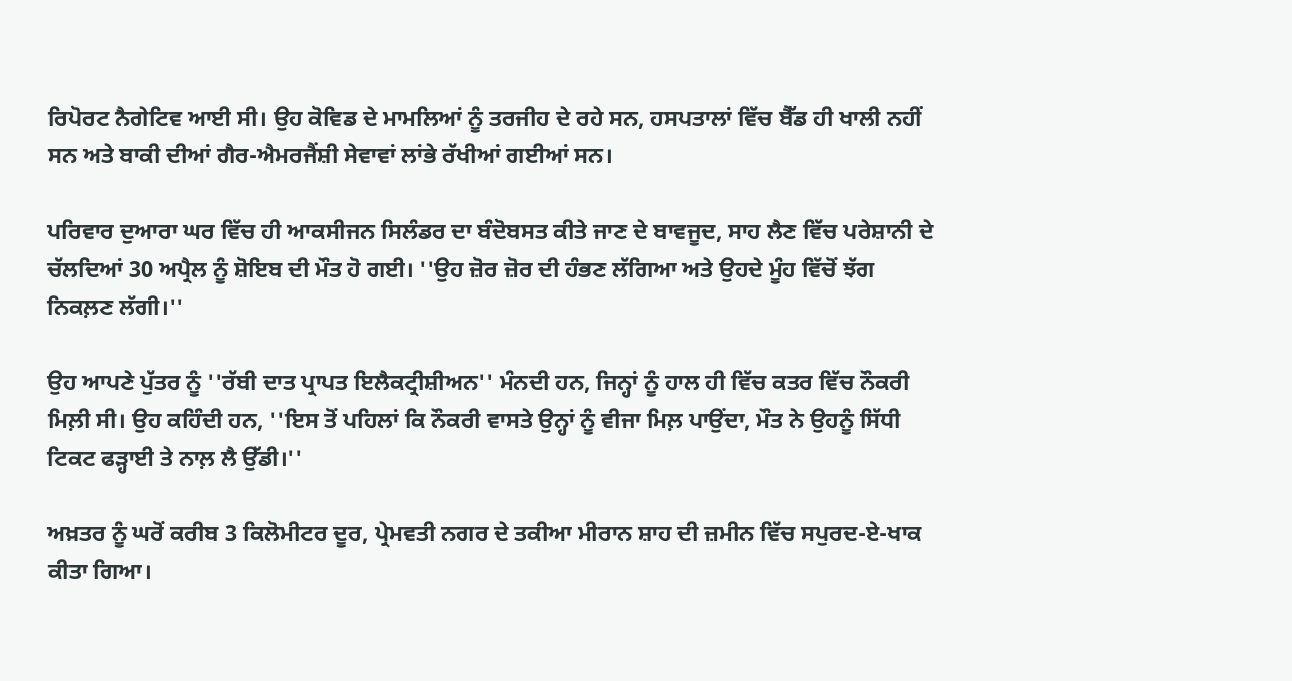ਰਿਪੋਰਟ ਨੈਗੇਟਿਵ ਆਈ ਸੀ। ਉਹ ਕੋਵਿਡ ਦੇ ਮਾਮਲਿਆਂ ਨੂੰ ਤਰਜੀਹ ਦੇ ਰਹੇ ਸਨ, ਹਸਪਤਾਲਾਂ ਵਿੱਚ ਬੈੱਡ ਹੀ ਖਾਲੀ ਨਹੀਂ ਸਨ ਅਤੇ ਬਾਕੀ ਦੀਆਂ ਗੈਰ-ਐਮਰਜੈਂਸ਼ੀ ਸੇਵਾਵਾਂ ਲਾਂਭੇ ਰੱਖੀਆਂ ਗਈਆਂ ਸਨ।

ਪਰਿਵਾਰ ਦੁਆਰਾ ਘਰ ਵਿੱਚ ਹੀ ਆਕਸੀਜਨ ਸਿਲੰਡਰ ਦਾ ਬੰਦੋਬਸਤ ਕੀਤੇ ਜਾਣ ਦੇ ਬਾਵਜੂਦ, ਸਾਹ ਲੈਣ ਵਿੱਚ ਪਰੇਸ਼ਾਨੀ ਦੇ ਚੱਲਦਿਆਂ 30 ਅਪ੍ਰੈਲ ਨੂੰ ਸ਼ੋਇਬ ਦੀ ਮੌਤ ਹੋ ਗਈ। ''ਉਹ ਜ਼ੋਰ ਜ਼ੋਰ ਦੀ ਹੰਭਣ ਲੱਗਿਆ ਅਤੇ ਉਹਦੇ ਮੂੰਹ ਵਿੱਚੋਂ ਝੱਗ ਨਿਕਲ਼ਣ ਲੱਗੀ।''

ਉਹ ਆਪਣੇ ਪੁੱਤਰ ਨੂੰ ''ਰੱਬੀ ਦਾਤ ਪ੍ਰਾਪਤ ਇਲੈਕਟ੍ਰੀਸ਼ੀਅਨ'' ਮੰਨਦੀ ਹਨ, ਜਿਨ੍ਹਾਂ ਨੂੰ ਹਾਲ ਹੀ ਵਿੱਚ ਕਤਰ ਵਿੱਚ ਨੌਕਰੀ ਮਿਲ਼ੀ ਸੀ। ਉਹ ਕਹਿੰਦੀ ਹਨ, ''ਇਸ ਤੋਂ ਪਹਿਲਾਂ ਕਿ ਨੌਕਰੀ ਵਾਸਤੇ ਉਨ੍ਹਾਂ ਨੂੰ ਵੀਜਾ ਮਿਲ਼ ਪਾਉਂਦਾ, ਮੌਤ ਨੇ ਉਹਨੂੰ ਸਿੱਧੀ ਟਿਕਟ ਫੜ੍ਹਾਈ ਤੇ ਨਾਲ਼ ਲੈ ਉੱਡੀ।''

ਅਖ਼ਤਰ ਨੂੰ ਘਰੋਂ ਕਰੀਬ 3 ਕਿਲੋਮੀਟਰ ਦੂਰ, ਪ੍ਰੇਮਵਤੀ ਨਗਰ ਦੇ ਤਕੀਆ ਮੀਰਾਨ ਸ਼ਾਹ ਦੀ ਜ਼ਮੀਨ ਵਿੱਚ ਸਪੁਰਦ-ਏ-ਖਾਕ ਕੀਤਾ ਗਿਆ।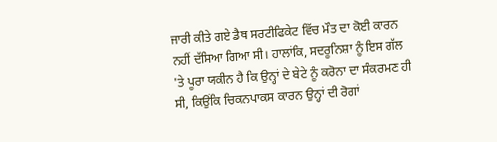ਜਾਰੀ ਕੀਤੇ ਗਏ ਡੈਥ ਸਰਟੀਫਿਕੇਟ ਵਿੱਚ ਮੌਤ ਦਾ ਕੋਈ ਕਾਰਨ ਨਹੀਂ ਦੱਸਿਆ ਗਿਆ ਸੀ। ਹਾਲਾਂਕਿ, ਸਦਰੂਨਿਸ਼ਾ ਨੂੰ ਇਸ ਗੱਲ 'ਤੇ ਪੂਰਾ ਯਕੀਨ ਹੈ ਕਿ ਉਨ੍ਹਾਂ ਦੇ ਬੇਟੇ ਨੂੰ ਕਰੋਨਾ ਦਾ ਸੰਕਰਮਣ ਹੀ ਸੀ, ਕਿਉਂਕਿ ਚਿਕਨਪਾਕਸ ਕਾਰਨ ਉਨ੍ਹਾਂ ਦੀ ਰੋਗਾਂ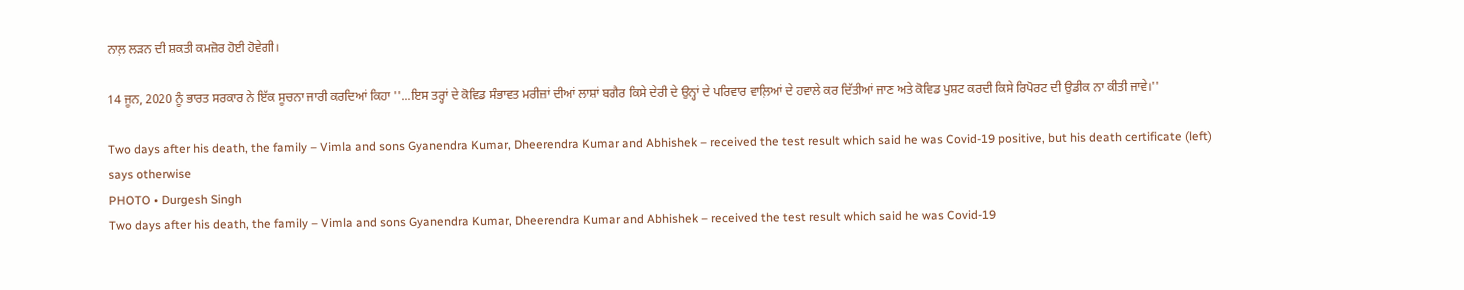ਨਾਲ਼ ਲੜਨ ਦੀ ਸ਼ਕਤੀ ਕਮਜ਼ੋਰ ਹੋਈ ਹੋਵੇਗੀ।

14 ਜੂਨ, 2020 ਨੂੰ ਭਾਰਤ ਸਰਕਾਰ ਨੇ ਇੱਕ ਸੂਚਨਾ ਜਾਰੀ ਕਰਦਿਆਂ ਕਿਹਾ ''...ਇਸ ਤਰ੍ਹਾਂ ਦੇ ਕੋਵਿਡ ਸੰਭਾਵਤ ਮਰੀਜ਼ਾਂ ਦੀਆਂ ਲਾਸ਼ਾਂ ਬਗੈਰ ਕਿਸੇ ਦੇਰੀ ਦੇ ਉਨ੍ਹਾਂ ਦੇ ਪਰਿਵਾਰ ਵਾਲ਼ਿਆਂ ਦੇ ਹਵਾਲੇ ਕਰ ਦਿੱਤੀਆਂ ਜਾਣ ਅਤੇ ਕੋਵਿਡ ਪੁਸ਼ਟ ਕਰਦੀ ਕਿਸੇ ਰਿਪੋਰਟ ਦੀ ਉਡੀਕ ਨਾ ਕੀਤੀ ਜਾਵੇ।''

Two days after his death, the family – Vimla and sons Gyanendra Kumar, Dheerendra Kumar and Abhishek – received the test result which said he was Covid-19 positive, but his death certificate (left) says otherwise
PHOTO • Durgesh Singh
Two days after his death, the family – Vimla and sons Gyanendra Kumar, Dheerendra Kumar and Abhishek – received the test result which said he was Covid-19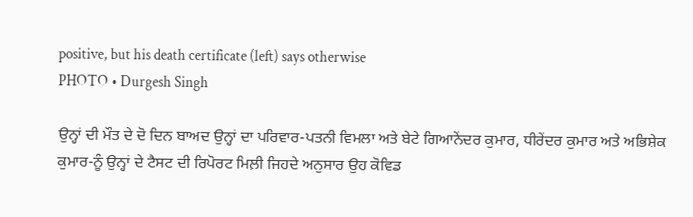positive, but his death certificate (left) says otherwise
PHOTO • Durgesh Singh

ਉਨ੍ਹਾਂ ਦੀ ਮੌਤ ਦੇ ਦੋ ਦਿਨ ਬਾਅਦ ਉਨ੍ਹਾਂ ਦਾ ਪਰਿਵਾਰ-ਪਤਨੀ ਵਿਮਲਾ ਅਤੇ ਬੇਟੇ ਗਿਆਨੇਂਦਰ ਕੁਮਾਰ, ਧੀਰੇਂਦਰ ਕੁਮਾਰ ਅਤੇ ਅਭਿਸ਼ੇਕ ਕੁਮਾਰ-ਨੂੰ ਉਨ੍ਹਾਂ ਦੇ ਟੈਸਟ ਦੀ ਰਿਪੋਰਟ ਮਿਲ਼ੀ ਜਿਹਦੇ ਅਨੁਸਾਰ ਉਹ ਕੋਵਿਡ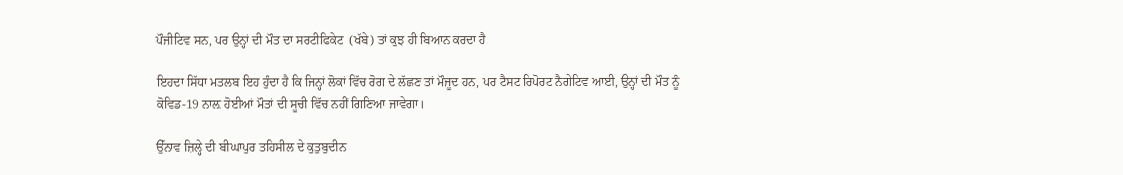ਪੌਜੀਟਿਵ ਸਨ, ਪਰ ਉਨ੍ਹਾਂ ਦੀ ਮੌਤ ਦਾ ਸਰਟੀਫਿਕੇਟ  (ਖੱਬੇ) ਤਾਂ ਕੁਝ ਹੀ ਬਿਆਨ ਕਰਦਾ ਹੈ

ਇਹਦਾ ਸਿੱਧਾ ਮਤਲਬ ਇਹ ਹੁੰਦਾ ਹੈ ਕਿ ਜਿਨ੍ਹਾਂ ਲੋਕਾਂ ਵਿੱਚ ਰੋਗ ਦੇ ਲੱਛਣ ਤਾਂ ਮੌਜੂਦ ਹਨ, ਪਰ ਟੈਸਟ ਰਿਪੋਰਟ ਨੈਗੇਟਿਵ ਆਈ, ਉਨ੍ਹਾਂ ਦੀ ਮੌਤ ਨੂੰ ਕੋਵਿਡ-19 ਨਾਲ਼ ਹੋਈਆਂ ਮੌਤਾਂ ਦੀ ਸੂਚੀ ਵਿੱਚ ਨਹੀਂ ਗਿਣਿਆ ਜਾਵੇਗਾ।

ਉੱਨਾਵ ਜ਼ਿਲ੍ਹੇ ਦੀ ਬੀਘਾਪੁਰ ਤਹਿਸੀਲ ਦੇ ਕੁਤੁਬੁਦੀਨ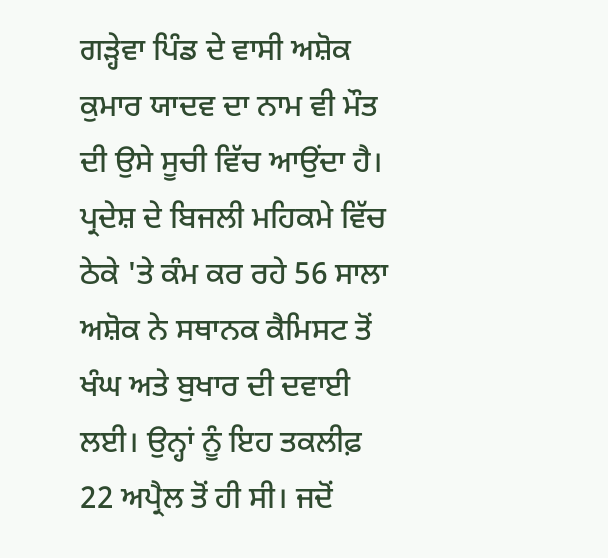ਗੜ੍ਹੇਵਾ ਪਿੰਡ ਦੇ ਵਾਸੀ ਅਸ਼ੋਕ ਕੁਮਾਰ ਯਾਦਵ ਦਾ ਨਾਮ ਵੀ ਮੌਤ ਦੀ ਉਸੇ ਸੂਚੀ ਵਿੱਚ ਆਉਂਦਾ ਹੈ। ਪ੍ਰਦੇਸ਼ ਦੇ ਬਿਜਲੀ ਮਹਿਕਮੇ ਵਿੱਚ ਠੇਕੇ 'ਤੇ ਕੰਮ ਕਰ ਰਹੇ 56 ਸਾਲਾ ਅਸ਼ੋਕ ਨੇ ਸਥਾਨਕ ਕੈਮਿਸਟ ਤੋਂ ਖੰਘ ਅਤੇ ਬੁਖਾਰ ਦੀ ਦਵਾਈ ਲਈ। ਉਨ੍ਹਾਂ ਨੂੰ ਇਹ ਤਕਲੀਫ਼ 22 ਅਪ੍ਰੈਲ ਤੋਂ ਹੀ ਸੀ। ਜਦੋਂ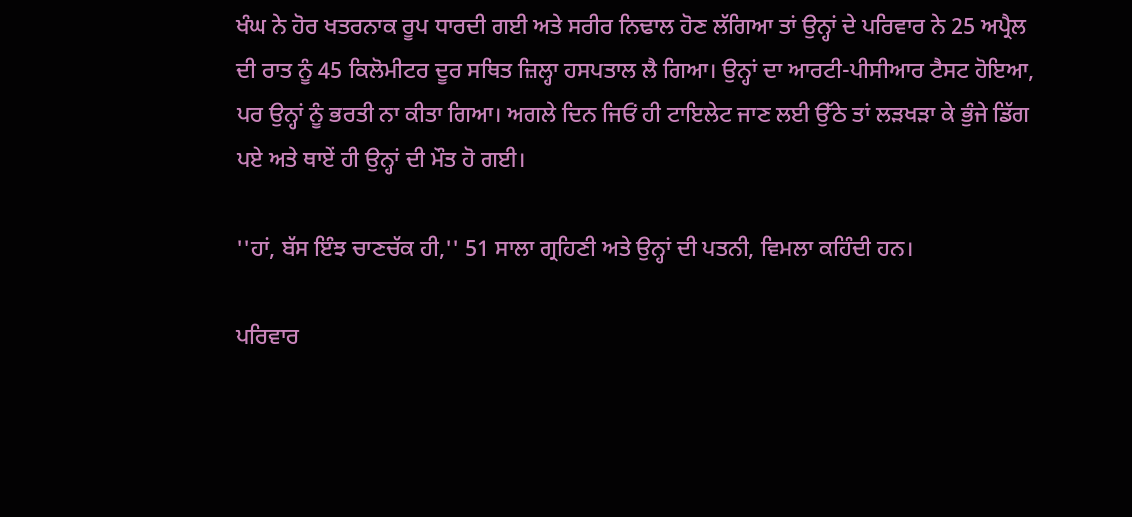ਖੰਘ ਨੇ ਹੋਰ ਖਤਰਨਾਕ ਰੂਪ ਧਾਰਦੀ ਗਈ ਅਤੇ ਸਰੀਰ ਨਿਢਾਲ ਹੋਣ ਲੱਗਿਆ ਤਾਂ ਉਨ੍ਹਾਂ ਦੇ ਪਰਿਵਾਰ ਨੇ 25 ਅਪ੍ਰੈਲ ਦੀ ਰਾਤ ਨੂੰ 45 ਕਿਲੋਮੀਟਰ ਦੂਰ ਸਥਿਤ ਜ਼ਿਲ੍ਹਾ ਹਸਪਤਾਲ ਲੈ ਗਿਆ। ਉਨ੍ਹਾਂ ਦਾ ਆਰਟੀ-ਪੀਸੀਆਰ ਟੈਸਟ ਹੋਇਆ, ਪਰ ਉਨ੍ਹਾਂ ਨੂੰ ਭਰਤੀ ਨਾ ਕੀਤਾ ਗਿਆ। ਅਗਲੇ ਦਿਨ ਜਿਓਂ ਹੀ ਟਾਇਲੇਟ ਜਾਣ ਲਈ ਉੱਠੇ ਤਾਂ ਲੜਖੜਾ ਕੇ ਭੁੰਜੇ ਡਿੱਗ ਪਏ ਅਤੇ ਥਾਏਂ ਹੀ ਉਨ੍ਹਾਂ ਦੀ ਮੌਤ ਹੋ ਗਈ।

''ਹਾਂ, ਬੱਸ ਇੰਝ ਚਾਣਚੱਕ ਹੀ,'' 51 ਸਾਲਾ ਗ੍ਰਹਿਣੀ ਅਤੇ ਉਨ੍ਹਾਂ ਦੀ ਪਤਨੀ, ਵਿਮਲਾ ਕਹਿੰਦੀ ਹਨ।

ਪਰਿਵਾਰ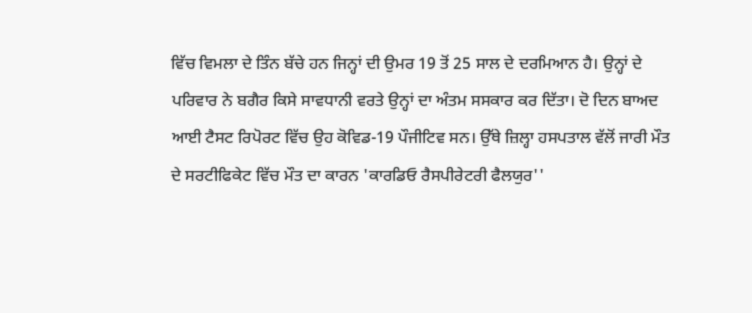ਵਿੱਚ ਵਿਮਲਾ ਦੇ ਤਿੰਨ ਬੱਚੇ ਹਨ ਜਿਨ੍ਹਾਂ ਦੀ ਉਮਰ 19 ਤੋਂ 25 ਸਾਲ ਦੇ ਦਰਮਿਆਨ ਹੈ। ਉਨ੍ਹਾਂ ਦੇ ਪਰਿਵਾਰ ਨੇ ਬਗੈਰ ਕਿਸੇ ਸਾਵਧਾਨੀ ਵਰਤੇ ਉਨ੍ਹਾਂ ਦਾ ਅੰਤਮ ਸਸਕਾਰ ਕਰ ਦਿੱਤਾ। ਦੋ ਦਿਨ ਬਾਅਦ ਆਈ ਟੈਸਟ ਰਿਪੋਰਟ ਵਿੱਚ ਉਹ ਕੋਵਿਡ-19 ਪੌਜੀਟਿਵ ਸਨ। ਉੱਥੇ ਜ਼ਿਲ੍ਹਾ ਹਸਪਤਾਲ ਵੱਲੋਂ ਜਾਰੀ ਮੌਤ ਦੇ ਸਰਟੀਫਿਕੇਟ ਵਿੱਚ ਮੌਤ ਦਾ ਕਾਰਨ 'ਕਾਰਡਿਓ ਰੈਸਪੀਰੇਟਰੀ ਫੈਲਯੁਰ''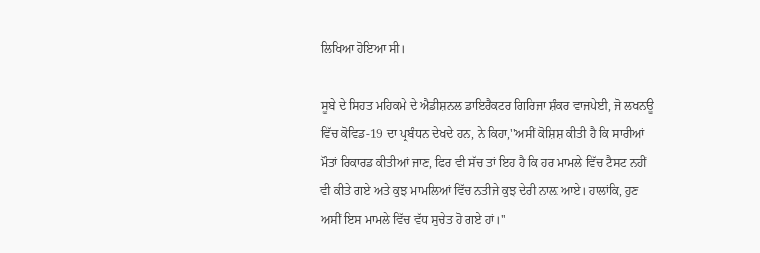ਲਿਖਿਆ ਹੋਇਆ ਸੀ।

ਸੂਬੇ ਦੇ ਸਿਹਤ ਮਹਿਕਮੇ ਦੇ ਐਡੀਸ਼ਨਲ ਡਾਇਰੈਕਟਰ ਗਿਰਿਜਾ ਸ਼ੰਕਰ ਵਾਜਪੇਈ, ਜੋ ਲਖਨਊ ਵਿੱਚ ਕੋਵਿਡ-19 ਦਾ ਪ੍ਰਬੰਧਨ ਦੇਖਦੇ ਹਨ, ਨੇ ਕਿਹਾ,''ਅਸੀਂ ਕੋਸ਼ਿਸ਼ ਕੀਤੀ ਹੈ ਕਿ ਸਾਰੀਆਂ ਮੌਤਾਂ ਰਿਕਾਰਡ ਕੀਤੀਆਂ ਜਾਣ, ਫਿਰ ਵੀ ਸੱਚ ਤਾਂ ਇਹ ਹੈ ਕਿ ਹਰ ਮਾਮਲੇ ਵਿੱਚ ਟੈਸਟ ਨਹੀਂ ਵੀ ਕੀਤੇ ਗਏ ਅਤੇ ਕੁਝ ਮਾਮਲਿਆਂ ਵਿੱਚ ਨਤੀਜੇ ਕੁਝ ਦੇਰੀ ਨਾਲ਼ ਆਏ। ਹਾਲਾਂਕਿ, ਹੁਣ ਅਸੀਂ ਇਸ ਮਾਮਲੇ ਵਿੱਚ ਵੱਧ ਸੁਚੇਤ ਹੋ ਗਏ ਹਾਂ।''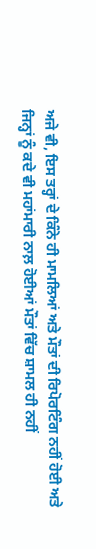ਅਜੇ ਵੀ, ਇਸ ਤਰ੍ਹਾਂ ਦੇ ਕਿੰਨੇ ਹੀ ਮਾਮਲਿਆਂ ਅਤੇ ਮੌਤਾਂ ਦੀ ਰਿਪੋਰਟਿੰਗ ਨਹੀਂ ਹੋਈ ਅਤੇ ਜਿਨ੍ਹਾਂ ਨੂੰ ਕਦੇ ਵੀ ਮਹਾਂਮਾਰੀ ਨਾਲ਼ ਹੋਈਆਂ ਮੌਤਾਂ ਵਿੱਚ ਸ਼ਾਮਲ ਹੀ ਨਹੀਂ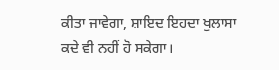ਕੀਤਾ ਜਾਵੇਗਾ, ਸ਼ਾਇਦ ਇਹਦਾ ਖੁਲਾਸਾ ਕਦੇ ਵੀ ਨਹੀਂ ਹੋ ਸਕੇਗਾ।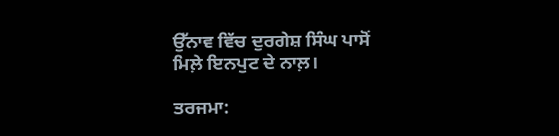ਉੱਨਾਵ ਵਿੱਚ ਦੁਰਗੇਸ਼ ਸਿੰਘ ਪਾਸੋਂ ਮਿਲ਼ੇ ਇਨਪੁਟ ਦੇ ਨਾਲ਼।

ਤਰਜਮਾ: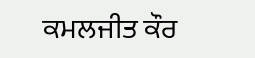ਕਮਲਜੀਤ ਕੌਰ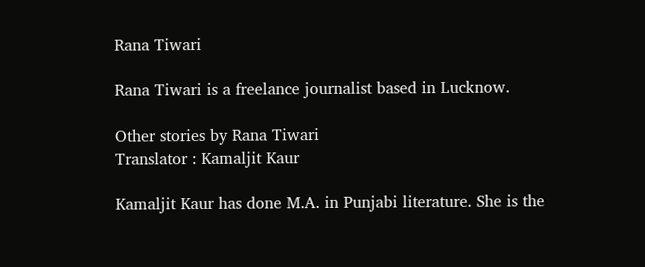Rana Tiwari

Rana Tiwari is a freelance journalist based in Lucknow.

Other stories by Rana Tiwari
Translator : Kamaljit Kaur

Kamaljit Kaur has done M.A. in Punjabi literature. She is the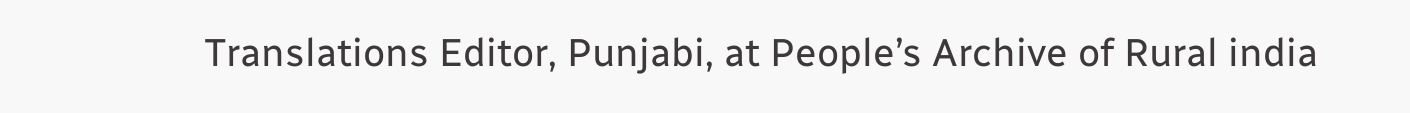Translations Editor, Punjabi, at People’s Archive of Rural india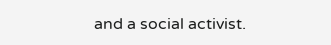and a social activist.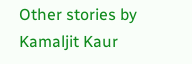Other stories by Kamaljit Kaur